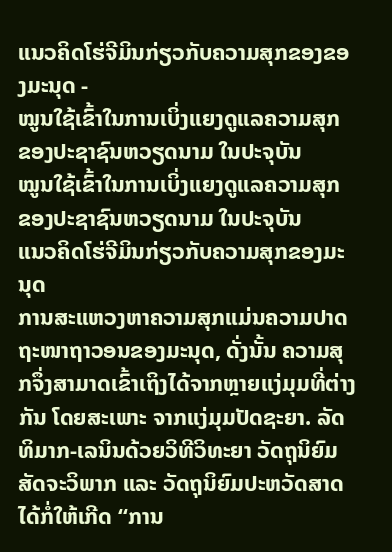ແນວຄິດໂຮ່ຈີມິນກ່ຽວກັບຄວາມສຸກຂອງຂອງມະນຸດ -
ໝູນໃຊ້ເຂົ້າໃນການເບິ່ງແຍງດູແລຄວາມສຸກ
ຂອງປະຊາຊົນຫວຽດນາມ ໃນປະຈຸບັນ
ໝູນໃຊ້ເຂົ້າໃນການເບິ່ງແຍງດູແລຄວາມສຸກ
ຂອງປະຊາຊົນຫວຽດນາມ ໃນປະຈຸບັນ
ແນວຄິດໂຮ່ຈີມິນກ່ຽວກັບຄວາມສຸກຂອງມະນຸດ
ການສະແຫວງຫາຄວາມສຸກແມ່ນຄວາມປາດຖະໜາຖາວອນຂອງມະນຸດ, ດັ່ງນັ້ນ ຄວາມສຸກຈຶ່ງສາມາດເຂົ້າເຖິງໄດ້ຈາກຫຼາຍແງ່ມຸມທີ່ຕ່າງກັນ ໂດຍສະເພາະ ຈາກແງ່ມຸມປັດຊະຍາ. ລັດທິມາກ-ເລນິນດ້ວຍວິທີວິທະຍາ ວັດຖຸນິຍົມສັດຈະວິພາກ ແລະ ວັດຖຸນິຍົມປະຫວັດສາດ ໄດ້ກໍ່ໃຫ້ເກີດ “ການ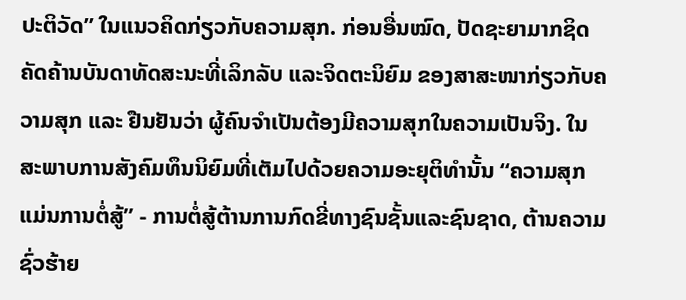ປະຕິວັດ” ໃນແນວຄິດກ່ຽວກັບຄວາມສຸກ. ກ່ອນອື່ນໝົດ, ປັດຊະຍາມາກຊິດຄັດຄ້ານບັນດາທັດສະນະທີ່ເລິກລັບ ແລະຈິດຕະນິຍົມ ຂອງສາສະໜາກ່ຽວກັບຄວາມສຸກ ແລະ ຢືນຢັນວ່າ ຜູ້ຄົນຈຳເປັນຕ້ອງມີຄວາມສຸກໃນຄວາມເປັນຈິງ. ໃນສະພາບການສັງຄົມທຶນນິຍົມທີ່ເຕັມໄປດ້ວຍຄວາມອະຍຸຕິທຳນັ້ນ “ຄວາມສຸກແມ່ນການຕໍ່ສູ້” - ການຕໍ່ສູ້ຕ້ານການກົດຂີ່ທາງຊົນຊັ້ນແລະຊົນຊາດ, ຕ້ານຄວາມຊົ່ວຮ້າຍ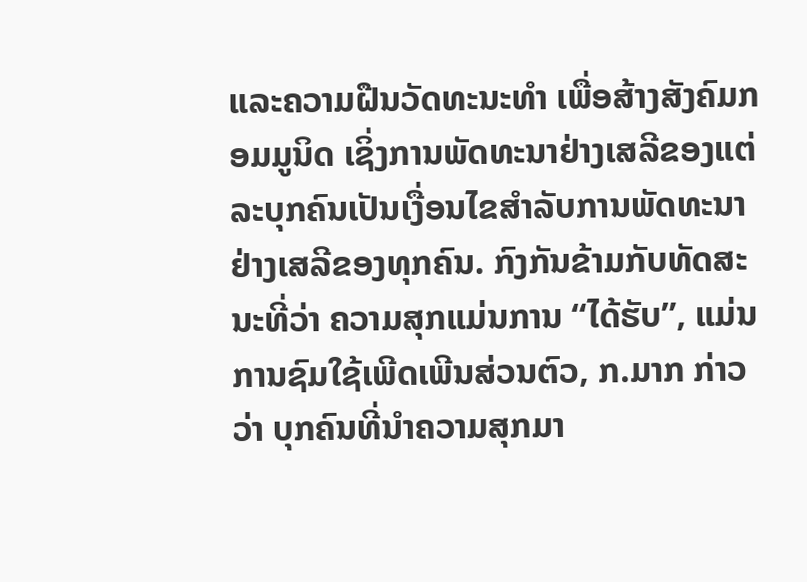ແລະຄວາມຝືນວັດທະນະທຳ ເພື່ອສ້າງສັງຄົມກອມມູນິດ ເຊິ່ງການພັດທະນາຢ່າງເສລີຂອງແຕ່ລະບຸກຄົນເປັນເງື່ອນໄຂສຳລັບການພັດທະນາຢ່າງເສລີຂອງທຸກຄົນ. ກົງກັນຂ້າມກັບທັດສະນະທີ່ວ່າ ຄວາມສຸກແມ່ນການ “ໄດ້ຮັບ”, ແມ່ນການຊົມໃຊ້ເພີດເພີນສ່ວນຕົວ, ກ.ມາກ ກ່າວວ່າ ບຸກຄົນທີ່ນຳຄວາມສຸກມາ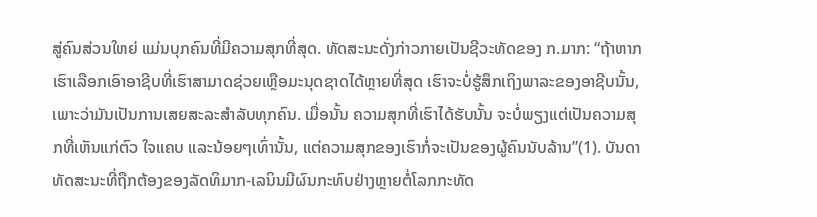ສູ່ຄົນສ່ວນໃຫຍ່ ແມ່ນບຸກຄົນທີ່ມີຄວາມສຸກທີ່ສຸດ. ທັດສະນະດັ່ງກ່າວກາຍເປັນຊີວະທັດຂອງ ກ.ມາກ: “ຖ້າຫາກເຮົາເລືອກເອົາອາຊີບທີ່ເຮົາສາມາດຊ່ວຍເຫຼືອມະນຸດຊາດໄດ້ຫຼາຍທີ່ສຸດ ເຮົາຈະບໍ່ຮູ້ສຶກເຖິງພາລະຂອງອາຊີບນັ້ນ, ເພາະວ່າມັນເປັນການເສຍສະລະສຳລັບທຸກຄົນ. ເມື່ອນັ້ນ ຄວາມສຸກທີ່ເຮົາໄດ້ຮັບນັ້ນ ຈະບໍ່ພຽງແຕ່ເປັນຄວາມສຸກທີ່ເຫັນແກ່ຕົວ ໃຈແຄບ ແລະນ້ອຍໆເທົ່ານັ້ນ, ແຕ່ຄວາມສຸກຂອງເຮົາກໍ່ຈະເປັນຂອງຜູ້ຄົນນັບລ້ານ”(1). ບັນດາທັດສະນະທີ່ຖືກຕ້ອງຂອງລັດທິມາກ-ເລນິນມີຜົນກະທົບຢ່າງຫຼາຍຕໍ່ໂລກກະທັດ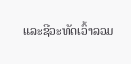ແລະຊີວະທັດເວົ້າລວມ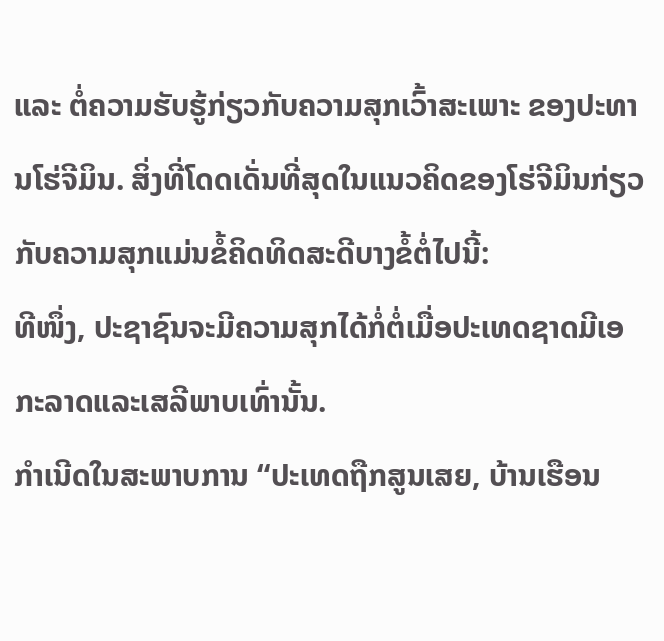ແລະ ຕໍ່ຄວາມຮັບຮູ້ກ່ຽວກັບຄວາມສຸກເວົ້າສະເພາະ ຂອງປະທານໂຮ່ຈີມິນ. ສິ່ງທີ່ໂດດເດັ່ນທີ່ສຸດໃນແນວຄິດຂອງໂຮ່ຈີມິນກ່ຽວກັບຄວາມສຸກແມ່ນຂໍ້ຄິດທິດສະດີບາງຂໍ້ຕໍ່ໄປນີ້:
ທີໜຶ່ງ, ປະຊາຊົນຈະມີຄວາມສຸກໄດ້ກໍ່ຕໍ່ເມື່ອປະເທດຊາດມີເອກະລາດແລະເສລີພາບເທົ່ານັ້ນ.
ກຳເນີດໃນສະພາບການ “ປະເທດຖືກສູນເສຍ, ບ້ານເຮືອນ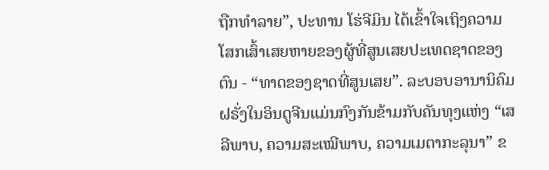ຖືກທຳລາຍ”, ປະທານ ໂຮ່ຈີມິນ ໄດ້ເຂົ້າໃຈເຖິງຄວາມໂສກເສົ້າເສຍຫາຍຂອງຜູ້ທີ່ສູນເສຍປະເທດຊາດຂອງຕົນ - “ທາດຂອງຊາດທີ່ສູນເສຍ”. ລະບອບອານານິຄົມຝຣັ່ງໃນອິນດູຈີນແມ່ນກົງກັນຂ້າມກັບຄັນທຸງແຫ່ງ “ເສລີພາບ, ຄວາມສະເໝີພາບ, ຄວາມເມຕາກະລຸນາ” ຂ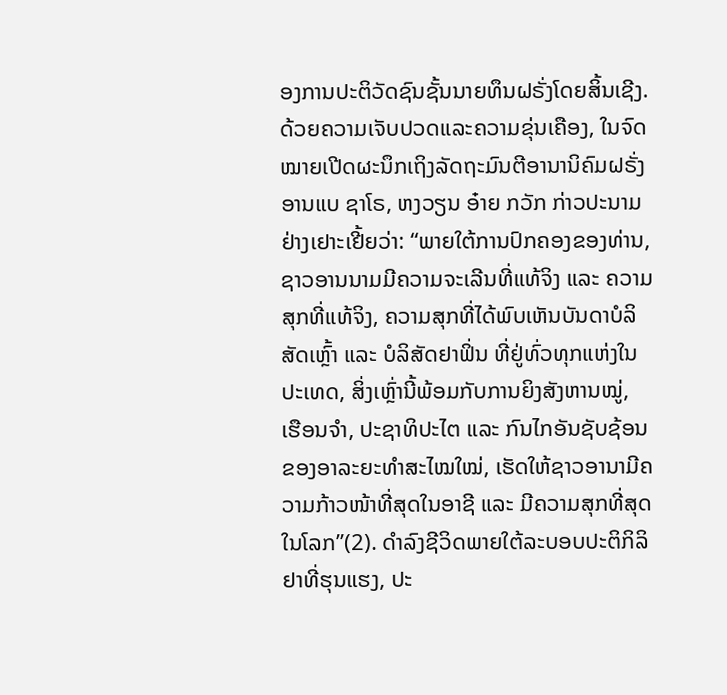ອງການປະຕິວັດຊົນຊັ້ນນາຍທຶນຝຣັ່ງໂດຍສິ້ນເຊີງ. ດ້ວຍຄວາມເຈັບປວດແລະຄວາມຂຸ່ນເຄືອງ, ໃນຈົດໝາຍເປີດຜະນຶກເຖິງລັດຖະມົນຕີອານານິຄົມຝຣັ່ງ ອານແບ ຊາໂຣ, ຫງວຽນ ອ໋າຍ ກວັກ ກ່າວປະນາມຢ່າງເຢາະເຢີ້ຍວ່າ: “ພາຍໃຕ້ການປົກຄອງຂອງທ່ານ, ຊາວອານນາມມີຄວາມຈະເລີນທີ່ແທ້ຈິງ ແລະ ຄວາມສຸກທີ່ແທ້ຈິງ, ຄວາມສຸກທີ່ໄດ້ພົບເຫັນບັນດາບໍລິສັດເຫຼົ້າ ແລະ ບໍລິສັດຢາຟິ່ນ ທີ່ຢູ່ທົ່ວທຸກແຫ່ງໃນປະເທດ, ສິ່ງເຫຼົ່ານີ້ພ້ອມກັບການຍິງສັງຫານໝູ່, ເຮືອນຈຳ, ປະຊາທິປະໄຕ ແລະ ກົນໄກອັນຊັບຊ້ອນຂອງອາລະຍະທຳສະໄໝໃໝ່, ເຮັດໃຫ້ຊາວອານາມີຄວາມກ້າວໜ້າທີ່ສຸດໃນອາຊີ ແລະ ມີຄວາມສຸກທີ່ສຸດໃນໂລກ”(2). ດໍາລົງຊີວິດພາຍໃຕ້ລະບອບປະຕິກິລິຢາທີ່ຮຸນແຮງ, ປະ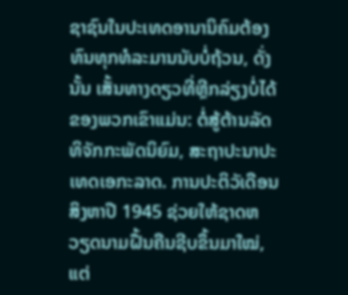ຊາຊົນໃນປະເທດອານານິຄົມຕ້ອງທົນທຸກທໍລະມານນັບບໍ່ຖ້ວນ, ດັ່ງນັ້ນ ເສັ້ນທາງດຽວທີ່ຫຼີກລ່ຽງບໍ່ໄດ້ຂອງພວກເຂົາແມ່ນ: ຕໍ່ສູ້ຕ້ານລັດທິຈັກກະພັດນິຍົມ, ສະຖາປະນາປະເທດເອກະລາດ. ການປະຕິວັເດືອນສິງຫາປີ 1945 ຊ່ວຍໃຫ້ຊາດຫວຽດນາມຝື້ນຄືນຊີບຂຶ້ນມາໃໝ່, ແຕ່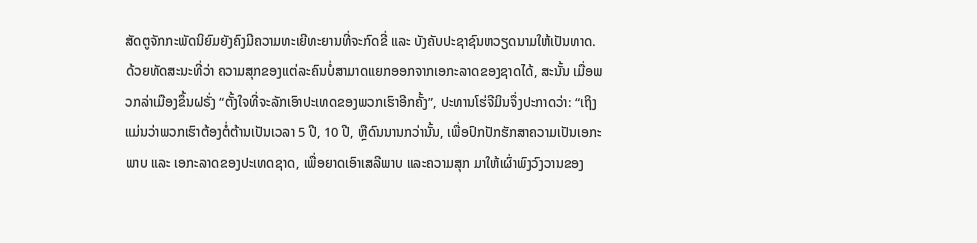ສັດຕູຈັກກະພັດນິຍົມຍັງຄົງມີຄວາມທະເຍີທະຍານທີ່ຈະກົດຂີ່ ແລະ ບັງຄັບປະຊາຊົນຫວຽດນາມໃຫ້ເປັນທາດ. ດ້ວຍທັດສະນະທີ່ວ່າ ຄວາມສຸກຂອງແຕ່ລະຄົນບໍ່ສາມາດແຍກອອກຈາກເອກະລາດຂອງຊາດໄດ້, ສະນັ້ນ ເມື່ອພວກລ່າເມືອງຂຶ້ນຝຣັ່ງ “ຕັ້ງໃຈທີ່ຈະລັກເອົາປະເທດຂອງພວກເຮົາອີກຄັ້ງ”, ປະທານໂຮ່ຈີມິນຈຶ່ງປະກາດວ່າ: “ເຖິງແມ່ນວ່າພວກເຮົາຕ້ອງຕໍ່ຕ້ານເປັນເວລາ 5 ປີ, 10 ປີ, ຫຼືດົນນານກວ່ານັ້ນ, ເພື່ອປົກປັກຮັກສາຄວາມເປັນເອກະພາບ ແລະ ເອກະລາດຂອງປະເທດຊາດ, ເພື່ອຍາດເອົາເສລີພາບ ແລະຄວາມສຸກ ມາໃຫ້ເຜົ່າພົງວົງວານຂອງ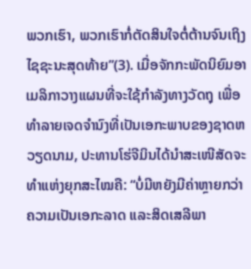ພວກເຮົາ, ພວກເຮົາກໍ່ຕັດສິນໃຈຕໍ່ຕ້ານຈົນເຖິງໄຊຊະນະສຸດທ້າຍ”(3). ເມື່ອຈັກກະພັດນິຍົມອາເມລິກາວາງແຜນທີ່ຈະໃຊ້ກຳລັງທາງວັດຖຸ ເພື່ອທຳລາຍເຈດຈຳນົງທີ່ເປັນເອກະພາບຂອງຊາດຫວຽດນາມ, ປະທານໂຮ່ຈີມິນໄດ້ນຳສະເໜີສັດຈະທຳແຫ່ງຍຸກສະໄໝຄື: “ບໍ່ມີຫຍັງມີຄ່າຫຼາຍກວ່າຄວາມເປັນເອກະລາດ ແລະສິດເສລີພາ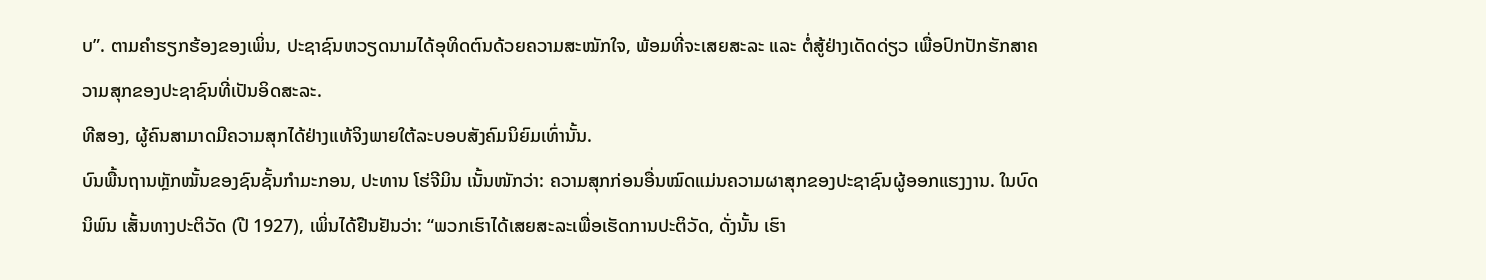ບ”. ຕາມຄຳຮຽກຮ້ອງຂອງເພິ່ນ, ປະຊາຊົນຫວຽດນາມໄດ້ອຸທິດຕົນດ້ວຍຄວາມສະໝັກໃຈ, ພ້ອມທີ່ຈະເສຍສະລະ ແລະ ຕໍ່ສູ້ຢ່າງເດັດດ່ຽວ ເພື່ອປົກປັກຮັກສາຄວາມສຸກຂອງປະຊາຊົນທີ່ເປັນອິດສະລະ.
ທີສອງ, ຜູ້ຄົນສາມາດມີຄວາມສຸກໄດ້ຢ່າງແທ້ຈິງພາຍໃຕ້ລະບອບສັງຄົມນິຍົມເທົ່ານັ້ນ.
ບົນພື້ນຖານຫຼັກໝັ້ນຂອງຊົນຊັ້ນກຳມະກອນ, ປະທານ ໂຮ່ຈີມິນ ເນັ້ນໜັກວ່າ: ຄວາມສຸກກ່ອນອື່ນໝົດແມ່ນຄວາມຜາສຸກຂອງປະຊາຊົນຜູ້ອອກແຮງງານ. ໃນບົດນິພົນ ເສັ້ນທາງປະຕິວັດ (ປີ 1927), ເພິ່ນໄດ້ຢືນຢັນວ່າ: “ພວກເຮົາໄດ້ເສຍສະລະເພື່ອເຮັດການປະຕິວັດ, ດັ່ງນັ້ນ ເຮົາ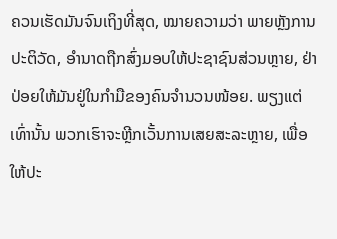ຄວນເຮັດມັນຈົນເຖິງທີ່ສຸດ, ໝາຍຄວາມວ່າ ພາຍຫຼັງການປະຕິວັດ, ອຳນາດຖືກສົ່ງມອບໃຫ້ປະຊາຊົນສ່ວນຫຼາຍ, ຢ່າປ່ອຍໃຫ້ມັນຢູ່ໃນກຳມືຂອງຄົນຈຳນວນໜ້ອຍ. ພຽງແຕ່ເທົ່ານັ້ນ ພວກເຮົາຈະຫຼີກເວັ້ນການເສຍສະລະຫຼາຍ, ເພື່ອໃຫ້ປະ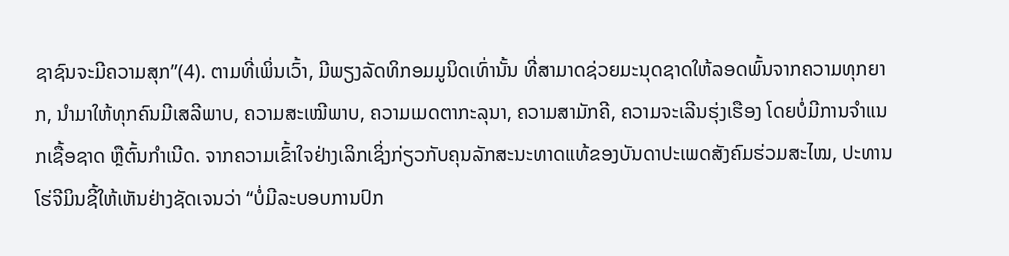ຊາຊົນຈະມີຄວາມສຸກ”(4). ຕາມທີ່ເພິ່ນເວົ້າ, ມີພຽງລັດທິກອມມູນິດເທົ່ານັ້ນ ທີ່ສາມາດຊ່ວຍມະນຸດຊາດໃຫ້ລອດພົ້ນຈາກຄວາມທຸກຍາກ, ນຳມາໃຫ້ທຸກຄົນມີເສລີພາບ, ຄວາມສະເໝີພາບ, ຄວາມເມດຕາກະລຸນາ, ຄວາມສາມັກຄີ, ຄວາມຈະເລີນຮຸ່ງເຮືອງ ໂດຍບໍ່ມີການຈຳແນກເຊື້ອຊາດ ຫຼືຕົ້ນກຳເນີດ. ຈາກຄວາມເຂົ້າໃຈຢ່າງເລິກເຊິ່ງກ່ຽວກັບຄຸນລັກສະນະທາດແທ້ຂອງບັນດາປະເພດສັງຄົມຮ່ວມສະໄໝ, ປະທານໂຮ່ຈີມິນຊີ້ໃຫ້ເຫັນຢ່າງຊັດເຈນວ່າ “ບໍ່ມີລະບອບການປົກ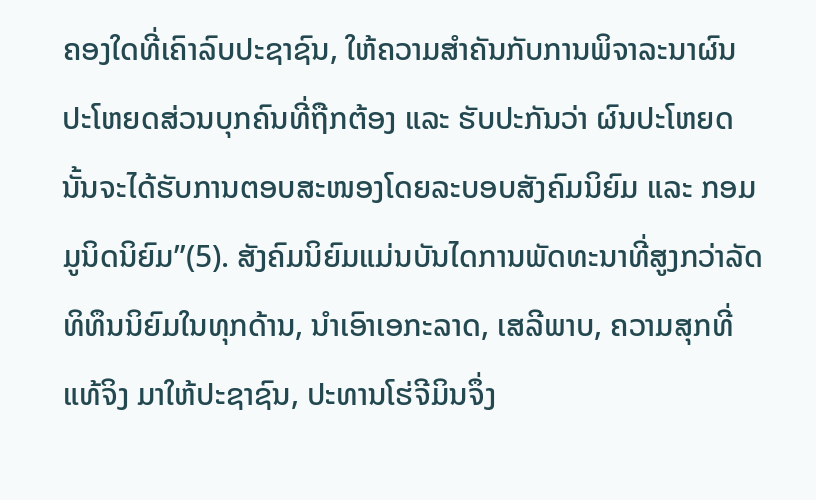ຄອງໃດທີ່ເຄົາລົບປະຊາຊົນ, ໃຫ້ຄວາມສຳຄັນກັບການພິຈາລະນາຜົນປະໂຫຍດສ່ວນບຸກຄົນທີ່ຖືກຕ້ອງ ແລະ ຮັບປະກັນວ່າ ຜົນປະໂຫຍດນັ້ນຈະໄດ້ຮັບການຕອບສະໜອງໂດຍລະບອບສັງຄົມນິຍົມ ແລະ ກອມມູນິດນິຍົມ”(5). ສັງຄົມນິຍົມແມ່ນບັນໄດການພັດທະນາທີ່ສູງກວ່າລັດທິທຶນນິຍົມໃນທຸກດ້ານ, ນຳເອົາເອກະລາດ, ເສລີພາບ, ຄວາມສຸກທີ່ແທ້ຈິງ ມາໃຫ້ປະຊາຊົນ, ປະທານໂຮ່ຈີມິນຈຶ່ງ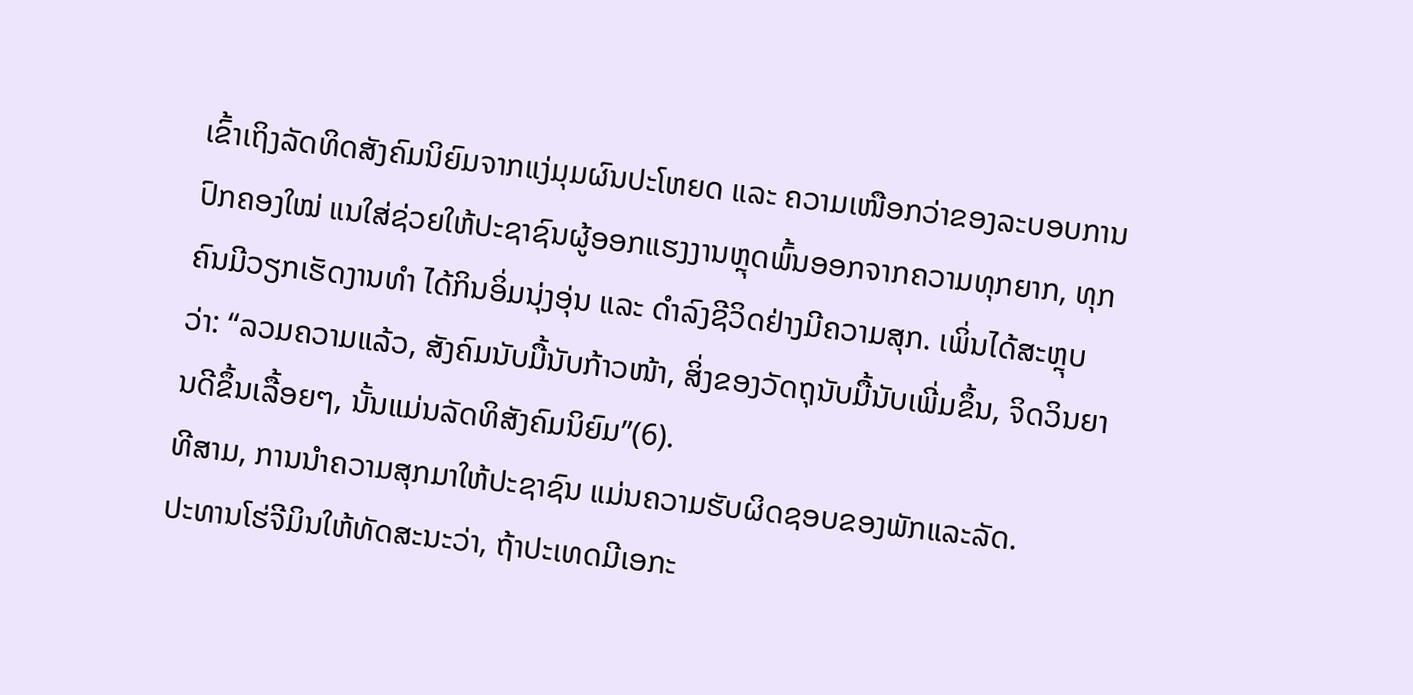ເຂົ້າເຖິງລັດທິດສັງຄົມນິຍົມຈາກແງ່ມຸມຜົນປະໂຫຍດ ແລະ ຄວາມເໜືອກວ່າຂອງລະບອບການປົກຄອງໃໝ່ ແນໃສ່ຊ່ວຍໃຫ້ປະຊາຊົນຜູ້ອອກແຮງງານຫຼຸດພົ້ນອອກຈາກຄວາມທຸກຍາກ, ທຸກຄົນມີວຽກເຮັດງານທໍາ ໄດ້ກິນອິ່ມນຸ່ງອຸ່ນ ແລະ ດໍາລົງຊີວິດຢ່າງມີຄວາມສຸກ. ເພິ່ນໄດ້ສະຫຼຸບວ່າ: “ລວມຄວາມແລ້ວ, ສັງຄົມນັບມື້ນັບກ້າວໜ້າ, ສິ່ງຂອງວັດຖຸນັບມື້ນັບເພີ່ມຂຶ້ນ, ຈິດວິນຍານດີຂຶ້ນເລື້ອຍໆ, ນັ້ນແມ່ນລັດທິສັງຄົມນິຍົມ”(6).
ທີສາມ, ການນຳຄວາມສຸກມາໃຫ້ປະຊາຊົນ ແມ່ນຄວາມຮັບຜິດຊອບຂອງພັກແລະລັດ.
ປະທານໂຮ່ຈີມິນໃຫ້ທັດສະນະວ່າ, ຖ້າປະເທດມີເອກະ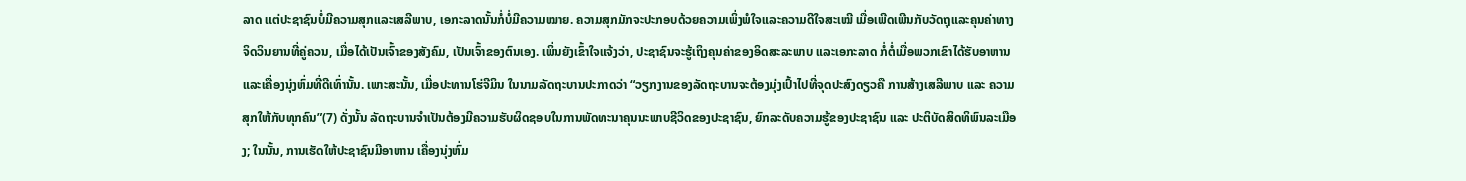ລາດ ແຕ່ປະຊາຊົນບໍ່ມີຄວາມສຸກແລະເສລີພາບ, ເອກະລາດນັ້ນກໍ່ບໍ່ມີຄວາມໝາຍ. ຄວາມສຸກມັກຈະປະກອບດ້ວຍຄວາມເພິ່ງພໍໃຈແລະຄວາມດີໃຈສະເໝີ ເມື່ອເພີດເພີນກັບວັດຖຸແລະຄຸນຄ່າທາງຈິດວິນຍານທີ່ຄູ່ຄວນ, ເມື່ອໄດ້ເປັນເຈົ້າຂອງສັງຄົມ, ເປັນເຈົ້າຂອງຕົນເອງ. ເພິ່ນຍັງເຂົ້າໃຈແຈ້ງວ່າ, ປະຊາຊົນຈະຮູ້ເຖິງຄຸນຄ່າຂອງອິດສະລະພາບ ແລະເອກະລາດ ກໍ່ຕໍ່ເມື່ອພວກເຂົາໄດ້ຮັບອາຫານແລະເຄື່ອງນຸ່ງຫົ່ມທີ່ດີເທົ່ານັ້ນ. ເພາະສະນັ້ນ, ເມື່ອປະທານໂຮ່ຈີມິນ ໃນນາມລັດຖະບານປະກາດວ່າ “ວຽກງານຂອງລັດຖະບານຈະຕ້ອງມຸ່ງເປົ້າໄປທີ່ຈຸດປະສົງດຽວຄື ການສ້າງເສລີພາບ ແລະ ຄວາມສຸກໃຫ້ກັບທຸກຄົນ”(7) ດັ່ງນັ້ນ ລັດຖະບານຈຳເປັນຕ້ອງມີຄວາມຮັບຜິດຊອບໃນການພັດທະນາຄຸນນະພາບຊີວິດຂອງປະຊາຊົນ, ຍົກລະດັບຄວາມຮູ້ຂອງປະຊາຊົນ ແລະ ປະຕິບັດສິດທິພົນລະເມືອງ; ໃນນັ້ນ, ການເຮັດໃຫ້ປະຊາຊົນມີອາຫານ ເຄື່ອງນຸ່ງຫົ່ມ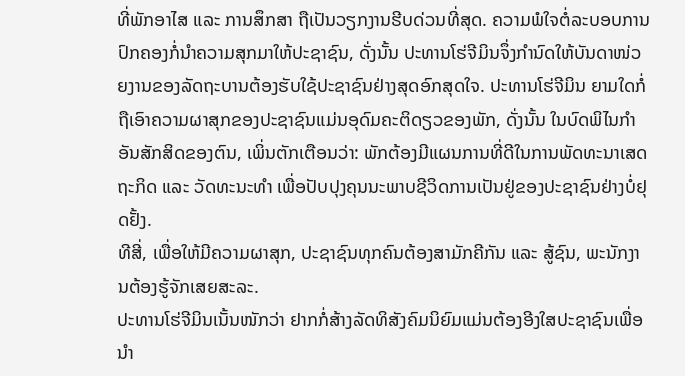ທີ່ພັກອາໄສ ແລະ ການສຶກສາ ຖືເປັນວຽກງານຮີບດ່ວນທີ່ສຸດ. ຄວາມພໍໃຈຕໍ່ລະບອບການປົກຄອງກໍ່ນຳຄວາມສຸກມາໃຫ້ປະຊາຊົນ, ດັ່ງນັ້ນ ປະທານໂຮ່ຈີມິນຈຶ່ງກຳນົດໃຫ້ບັນດາໜ່ວຍງານຂອງລັດຖະບານຕ້ອງຮັບໃຊ້ປະຊາຊົນຢ່າງສຸດອົກສຸດໃຈ. ປະທານໂຮ່ຈີມິນ ຍາມໃດກໍ່ຖືເອົາຄວາມຜາສຸກຂອງປະຊາຊົນແມ່ນອຸດົມຄະຕິດຽວຂອງພັກ, ດັ່ງນັ້ນ ໃນບົດພິໄນກຳ ອັນສັກສິດຂອງຕົນ, ເພິ່ນຕັກເຕືອນວ່າ: ພັກຕ້ອງມີແຜນການທີ່ດີໃນການພັດທະນາເສດຖະກິດ ແລະ ວັດທະນະທຳ ເພື່ອປັບປຸງຄຸນນະພາບຊີວິດການເປັນຢູ່ຂອງປະຊາຊົນຢ່າງບໍ່ຢຸດຢັ້ງ.
ທີສີ່, ເພື່ອໃຫ້ມີຄວາມຜາສຸກ, ປະຊາຊົນທຸກຄົນຕ້ອງສາມັກຄີກັນ ແລະ ສູ້ຊົນ, ພະນັກງານຕ້ອງຮູ້ຈັກເສຍສະລະ.
ປະທານໂຮ່ຈີມິນເນັ້ນໜັກວ່າ ຢາກກໍ່ສ້າງລັດທິສັງຄົມນິຍົມແມ່ນຕ້ອງອີງໃສປະຊາຊົນເພື່ອນຳ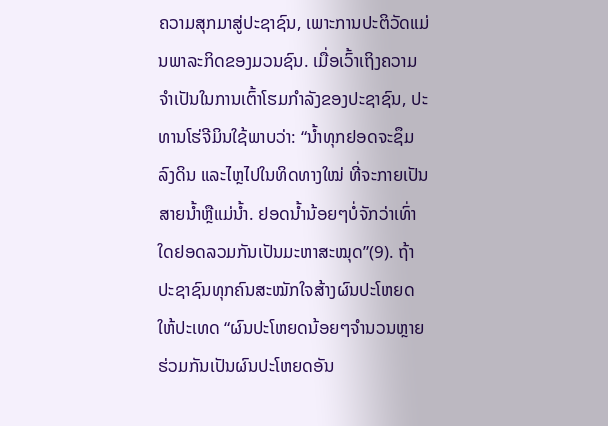ຄວາມສຸກມາສູ່ປະຊາຊົນ, ເພາະການປະຕິວັດແມ່ນພາລະກິດຂອງມວນຊົນ. ເມື່ອເວົ້າເຖິງຄວາມຈຳເປັນໃນການເຕົ້າໂຮມກຳລັງຂອງປະຊາຊົນ, ປະທານໂຮ່ຈີມິນໃຊ້ພາບວ່າ: “ນ້ຳທຸກຢອດຈະຊຶມລົງດິນ ແລະໄຫຼໄປໃນທິດທາງໃໝ່ ທີ່ຈະກາຍເປັນສາຍນ້ຳຫຼືແມ່ນ້ຳ. ຢອດນ້ຳນ້ອຍໆບໍ່ຈັກວ່າເທົ່າໃດຢອດລວມກັນເປັນມະຫາສະໝຸດ”(9). ຖ້າປະຊາຊົນທຸກຄົນສະໝັກໃຈສ້າງຜົນປະໂຫຍດໃຫ້ປະເທດ “ຜົນປະໂຫຍດນ້ອຍໆຈຳນວນຫຼາຍຮ່ວມກັນເປັນຜົນປະໂຫຍດອັນ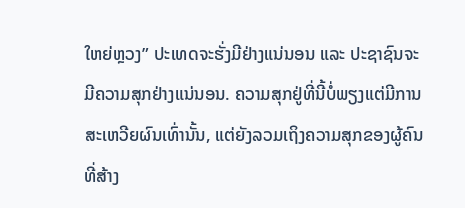ໃຫຍ່ຫຼວງ” ປະເທດຈະຮັ່ງມີຢ່າງແນ່ນອນ ແລະ ປະຊາຊົນຈະມີຄວາມສຸກຢ່າງແນ່ນອນ. ຄວາມສຸກຢູ່ທີ່ນີ້ບໍ່ພຽງແຕ່ມີການສະເຫວີຍຜົນເທົ່ານັ້ນ, ແຕ່ຍັງລວມເຖິງຄວາມສຸກຂອງຜູ້ຄົນທີ່ສ້າງ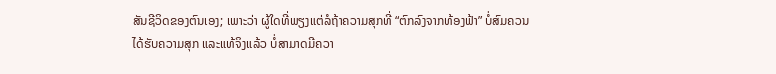ສັນຊີວິດຂອງຕົນເອງ; ເພາະວ່າ ຜູ້ໃດທີ່ພຽງແຕ່ລໍຖ້າຄວາມສຸກທີ່ “ຕົກລົງຈາກທ້ອງຟ້າ” ບໍ່ສົມຄວນໄດ້ຮັບຄວາມສຸກ ແລະແທ້ຈິງແລ້ວ ບໍ່ສາມາດມີຄວາ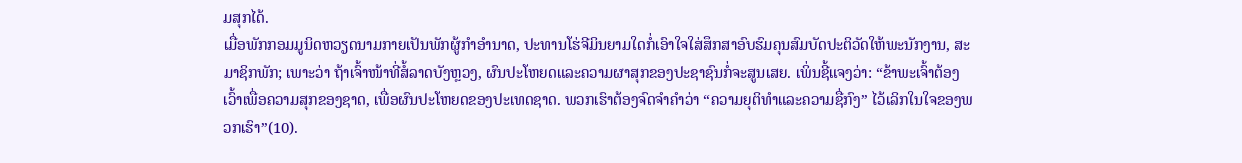ມສຸກໄດ້.
ເມື່ອພັກກອມມູນິດຫວຽດນາມກາຍເປັນພັກຜູ້ກຳອຳນາດ, ປະທານໂຮ່ຈີມິນຍາມໃດກໍ່ເອົາໃຈໃສ່ສຶກສາອົບຮົມຄຸນສົມບັດປະຕິວັດໃຫ້ພະນັກງານ, ສະມາຊິກພັກ; ເພາະວ່າ ຖ້າເຈົ້າໜ້າທີ່ສໍ້ລາດບັງຫຼວງ, ຜົນປະໂຫຍດແລະຄວາມຜາສຸກຂອງປະຊາຊົນກໍ່ຈະສູນເສຍ. ເພິ່ນຊີ້ແຈງວ່າ: “ຂ້າພະເຈົ້າຕ້ອງເວົ້າເພື່ອຄວາມສຸກຂອງຊາດ, ເພື່ອຜົນປະໂຫຍດຂອງປະເທດຊາດ. ພວກເຮົາຕ້ອງຈົດຈຳຄໍາວ່າ “ຄວາມຍຸຕິທໍາແລະຄວາມຊື່ກົງ” ໄວ້ເລິກໃນໃຈຂອງພວກເຮົາ”(10).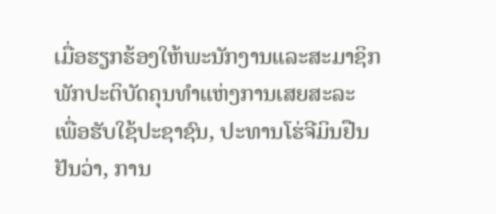ເມື່ອຮຽກຮ້ອງໃຫ້ພະນັກງານແລະສະມາຊິກພັກປະຕິບັດຄຸນທຳແຫ່ງການເສຍສະລະ ເພື່ອຮັບໃຊ້ປະຊາຊົນ, ປະທານໂຮ່ຈີມິນຢືນຢັນວ່າ, ການ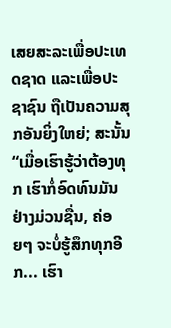ເສຍສະລະເພື່ອປະເທດຊາດ ແລະເພື່ອປະຊາຊົນ ຖືເປັນຄວາມສຸກອັນຍິ່ງໃຫຍ່; ສະນັ້ນ “ເມື່ອເຮົາຮູ້ວ່າຕ້ອງທຸກ ເຮົາກໍ່ອົດທົນມັນຢ່າງມ່ວນຊື່ນ, ຄ່ອຍໆ ຈະບໍ່ຮູ້ສຶກທຸກອີກ... ເຮົາ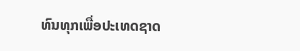ທົນທຸກເພື່ອປະເທດຊາດ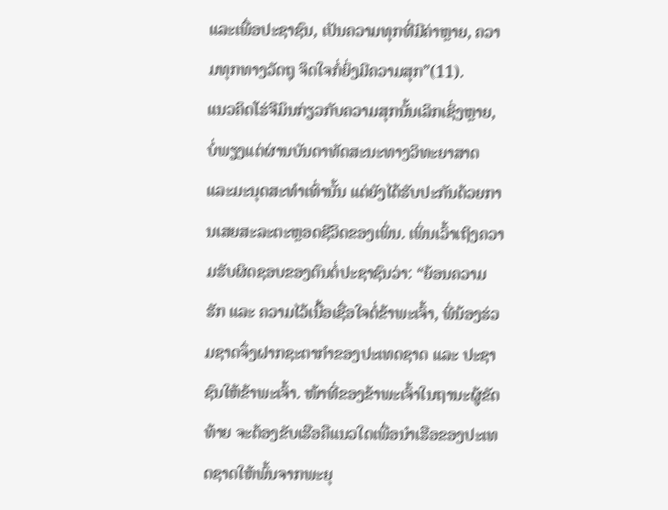ແລະເພື່ອປະຊາຊົນ, ເປັນຄວາມທຸກທີ່ມີຄ່າຫຼາຍ, ຄວາມທຸກທາງວັດຖຸ ຈິດໃຈກໍ່ຍິ່ງມີຄວາມສຸກ”(11).
ແນວຄິດໂຮ່ຈີມິນກ່ຽວກັບຄວາມສຸກນັ້ນເລິກເຊິ່ງຫຼາຍ, ບໍ່ພຽງແຕ່ຜ່ານບັນດາທັດສະນະທາງວິທະຍາສາດ ແລະມະນຸດສະທຳເທົ່ານັ້ນ ແຕ່ຍັງໄດ້ຮັບປະກັນດ້ວຍການເສຍສະລະຕະຫຼອດຊີວິດຂອງເພິ່ນ. ເພິ່ນເວົ້າເຖິງຄວາມຮັບຜິດຊອບຂອງຕົນຕໍ່ປະຊາຊົນວ່າ: “ຍ້ອນຄວາມຮັກ ແລະ ຄວາມໄວ້ເນື້ອເຊື່ອໃຈຕໍ່ຂ້າພະເຈົ້າ, ພີ່ນ້ອງຮ່ວມຊາດຈຶ່ງຝາກຊະຕາກຳຂອງປະເທດຊາດ ແລະ ປະຊາຊົນໃຫ້ຂ້າພະເຈົ້າ. ໜ້າທີ່ຂອງຂ້າພະເຈົ້າໃນຖານະຜູ້ຂັດທ້າຍ ຈະຕ້ອງຂັບເຮືອຄືແນວໃດເພື່ອນຳເຮືອຂອງປະເທດຊາດໃຫ້ພົ້ນຈາກພະຍຸ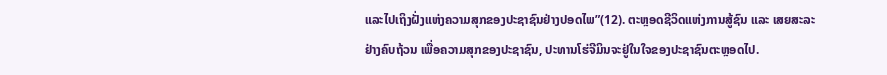ແລະໄປເຖິງຝັ່ງແຫ່ງຄວາມສຸກຂອງປະຊາຊົນຢ່າງປອດໄພ”(12). ຕະຫຼອດຊີວິດແຫ່ງການສູ້ຊົນ ແລະ ເສຍສະລະຢ່າງຄົບຖ້ວນ ເພື່ອຄວາມສຸກຂອງປະຊາຊົນ, ປະທານໂຮ່ຈີມິນຈະຢູ່ໃນໃຈຂອງປະຊາຊົນຕະຫຼອດໄປ.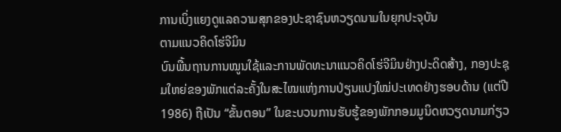ການເບິ່ງແຍງດູແລຄວາມສຸກຂອງປະຊາຊົນຫວຽດນາມໃນຍຸກປະຈຸບັນ
ຕາມແນວຄິດໂຮ່ຈີມິນ
ບົນພື້ນຖານການໝູນໃຊ້ແລະການພັດທະນາແນວຄິດໂຮ່ຈີມິນຢ່າງປະດິດສ້າງ, ກອງປະຊຸມໃຫຍ່ຂອງພັກແຕ່ລະຄັ້ງໃນສະໄໝແຫ່ງການປ່ຽນແປງໃໝ່ປະເທດຢ່າງຮອບດ້ານ (ແຕ່ປີ 1986) ຖືເປັນ “ຂັ້ນຕອນ” ໃນຂະບວນການຮັບຮູ້ຂອງພັກກອມມູນິດຫວຽດນາມກ່ຽວ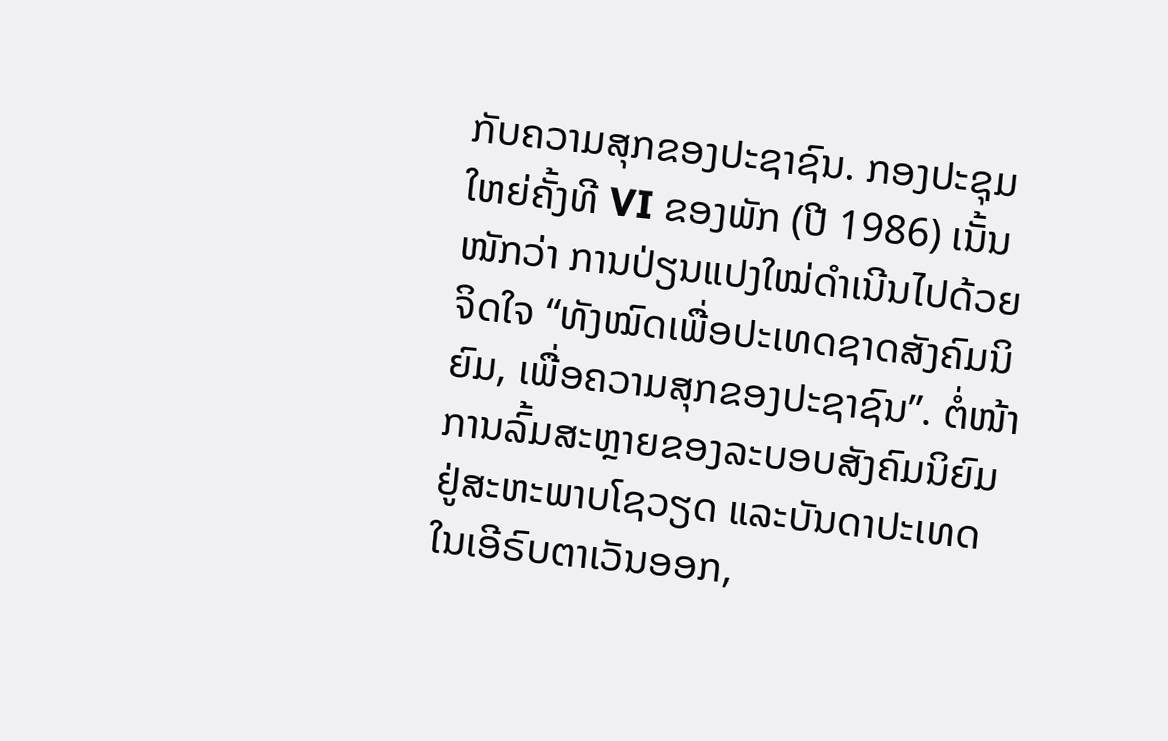ກັບຄວາມສຸກຂອງປະຊາຊົນ. ກອງປະຊຸມໃຫຍ່ຄັ້ງທີ VI ຂອງພັກ (ປີ 1986) ເນັ້ນໜັກວ່າ ການປ່ຽນແປງໃໝ່ດຳເນີນໄປດ້ວຍຈິດໃຈ “ທັງໝົດເພື່ອປະເທດຊາດສັງຄົມນິຍົມ, ເພື່ອຄວາມສຸກຂອງປະຊາຊົນ”. ຕໍ່ໜ້າການລົ້ມສະຫຼາຍຂອງລະບອບສັງຄົມນິຍົມຢູ່ສະຫະພາບໂຊວຽດ ແລະບັນດາປະເທດໃນເອີຣົບຕາເວັນອອກ,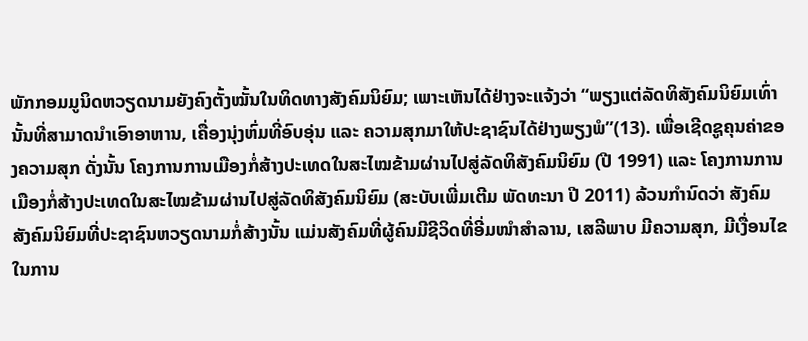ພັກກອມມູນິດຫວຽດນາມຍັງຄົງຕັ້ງໝັ້ນໃນທິດທາງສັງຄົມນິຍົມ; ເພາະເຫັນໄດ້ຢ່າງຈະແຈ້ງວ່າ “ພຽງແຕ່ລັດທິສັງຄົມນິຍົມເທົ່ານັ້ນທີ່ສາມາດນຳເອົາອາຫານ, ເຄື່ອງນຸ່ງຫົ່ມທີ່ອົບອຸ່ນ ແລະ ຄວາມສຸກມາໃຫ້ປະຊາຊົນໄດ້ຢ່າງພຽງພໍ”(13). ເພື່ອເຊີດຊູຄຸນຄ່າຂອງຄວາມສຸກ ດັ່ງນັ້ນ ໂຄງການການເມືອງກໍ່ສ້າງປະເທດໃນສະໄໝຂ້າມຜ່ານໄປສູ່ລັດທິສັງຄົມນິຍົມ (ປີ 1991) ແລະ ໂຄງການການເມືອງກໍ່ສ້າງປະເທດໃນສະໄໝຂ້າມຜ່ານໄປສູ່ລັດທິສັງຄົມນິຍົມ (ສະບັບເພີ່ມເຕີມ ພັດທະນາ ປີ 2011) ລ້ວນກຳນົດວ່າ ສັງຄົມສັງຄົມນິຍົມທີ່ປະຊາຊົນຫວຽດນາມກໍ່ສ້າງນັ້ນ ແມ່ນສັງຄົມທີ່ຜູ້ຄົນມີຊີວິດທີ່ອີ່ມໜຳສຳລານ, ເສລີພາບ ມີຄວາມສຸກ, ມີເງື່ອນໄຂໃນການ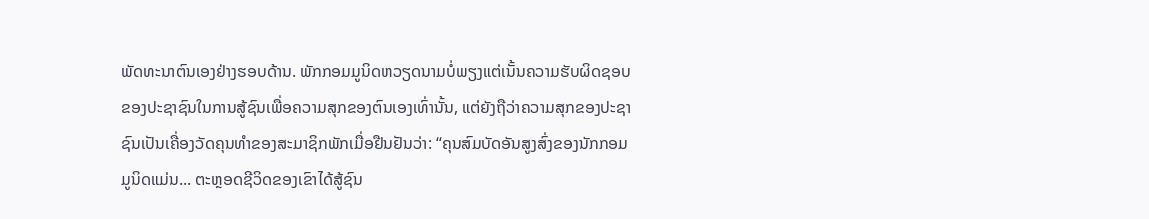ພັດທະນາຕົນເອງຢ່າງຮອບດ້ານ. ພັກກອມມູນິດຫວຽດນາມບໍ່ພຽງແຕ່ເນັ້ນຄວາມຮັບຜິດຊອບຂອງປະຊາຊົນໃນການສູ້ຊົນເພື່ອຄວາມສຸກຂອງຕົນເອງເທົ່ານັ້ນ, ແຕ່ຍັງຖືວ່າຄວາມສຸກຂອງປະຊາຊົນເປັນເຄື່ອງວັດຄຸນທຳຂອງສະມາຊິກພັກເມື່ອຢືນຢັນວ່າ: “ຄຸນສົມບັດອັນສູງສົ່ງຂອງນັກກອມມູນິດແມ່ນ... ຕະຫຼອດຊີວິດຂອງເຂົາໄດ້ສູ້ຊົນ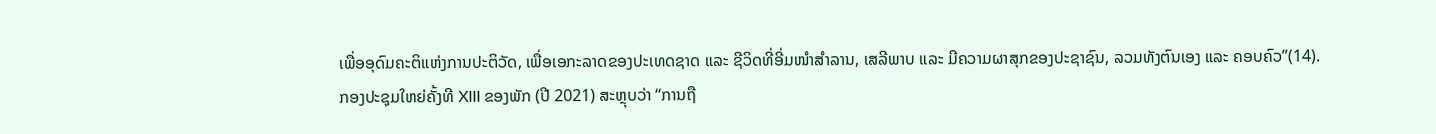ເພື່ອອຸດົມຄະຕິແຫ່ງການປະຕິວັດ, ເພື່ອເອກະລາດຂອງປະເທດຊາດ ແລະ ຊີວິດທີ່ອີ່ມໜຳສຳລານ, ເສລີພາບ ແລະ ມີຄວາມຜາສຸກຂອງປະຊາຊົນ, ລວມທັງຕົນເອງ ແລະ ຄອບຄົວ”(14).
ກອງປະຊຸມໃຫຍ່ຄັ້ງທີ XIII ຂອງພັກ (ປີ 2021) ສະຫຼຸບວ່າ “ການຖື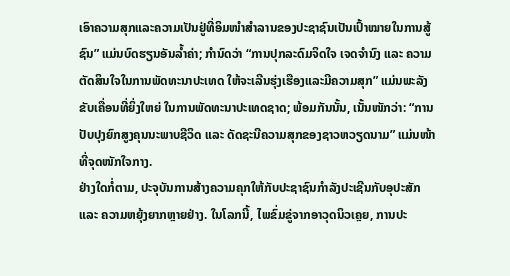ເອົາຄວາມສຸກແລະຄວາມເປັນຢູ່ທີ່ອິມໜຳສຳລານຂອງປະຊາຊົນເປັນເປົ້າໝາຍໃນການສູ້ຊົນ” ແມ່ນບົດຮຽນອັນລ້ຳຄ່າ; ກຳນົດວ່າ “ການປຸກລະດົມຈິດໃຈ ເຈດຈຳນົງ ແລະ ຄວາມຕັດສິນໃຈໃນການພັດທະນາປະເທດ ໃຫ້ຈະເລີນຮຸ່ງເຮືອງແລະມີຄວາມສຸກ” ແມ່ນພະລັງຂັບເຄື່ອນທີ່ຍິ່ງໃຫຍ່ ໃນການພັດທະນາປະເທດຊາດ; ພ້ອມກັນນັ້ນ, ເນັ້ນໜັກວ່າ: “ການປັບປຸງຍົກສູງຄຸນນະພາບຊີວິດ ແລະ ດັດຊະນີຄວາມສຸກຂອງຊາວຫວຽດນາມ” ແມ່ນໜ້າທີ່ຈຸດໜັກໃຈກາງ.
ຢ່າງໃດກໍ່ຕາມ, ປະຈຸບັນການສ້າງຄວາມຄຸກໃຫ້ກັບປະຊາຊົນກຳລັງປະເຊີນກັບອຸປະສັກ ແລະ ຄວາມຫຍຸ້ງຍາກຫຼາຍຢ່າງ. ໃນໂລກນີ້, ໄພຂົ່ມຂູ່ຈາກອາວຸດນິວເຄຼຍ, ການປະ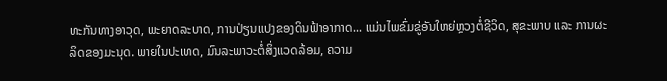ທະກັນທາງອາວຸດ, ພະຍາດລະບາດ, ການປ່ຽນແປງຂອງດິນຟ້າອາກາດ... ແມ່ນໄພຂົ່ມຂູ່ອັນໃຫຍ່ຫຼວງຕໍ່ຊີວິດ, ສຸຂະພາບ ແລະ ການຜະລິດຂອງມະນຸດ. ພາຍໃນປະເທດ, ມົນລະພາວະຕໍ່ສິ່ງແວດລ້ອມ, ຄວາມ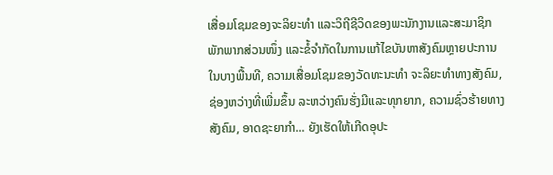ເສື່ອມໂຊມຂອງຈະລິຍະທຳ ແລະວິຖີຊີວິດຂອງພະນັກງານແລະສະມາຊິກພັກພາກສ່ວນໜຶ່ງ ແລະຂໍ້ຈຳກັດໃນການແກ້ໄຂບັນຫາສັງຄົມຫຼາຍປະການໃນບາງພື້ນທີ, ຄວາມເສື່ອມໂຊມຂອງວັດທະນະທຳ ຈະລິຍະທຳທາງສັງຄົມ, ຊ່ອງຫວ່າງທີ່ເພີ່ມຂຶ້ນ ລະຫວ່າງຄົນຮັ່ງມີແລະທຸກຍາກ, ຄວາມຊົ່ວຮ້າຍທາງສັງຄົມ, ອາດຊະຍາກຳ... ຍັງເຮັດໃຫ້ເກີດອຸປະ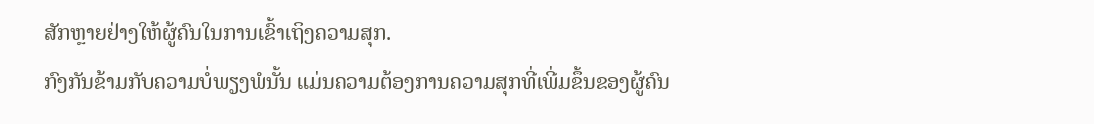ສັກຫຼາຍຢ່າງໃຫ້ຜູ້ຄົນໃນການເຂົ້າເຖິງຄວາມສຸກ.
ກົງກັນຂ້າມກັບຄວາມບໍ່ພຽງພໍນັ້ນ ແມ່ນຄວາມຕ້ອງການຄວາມສຸກທີ່ເພີ່ມຂຶ້ນຂອງຜູ້ຄົນ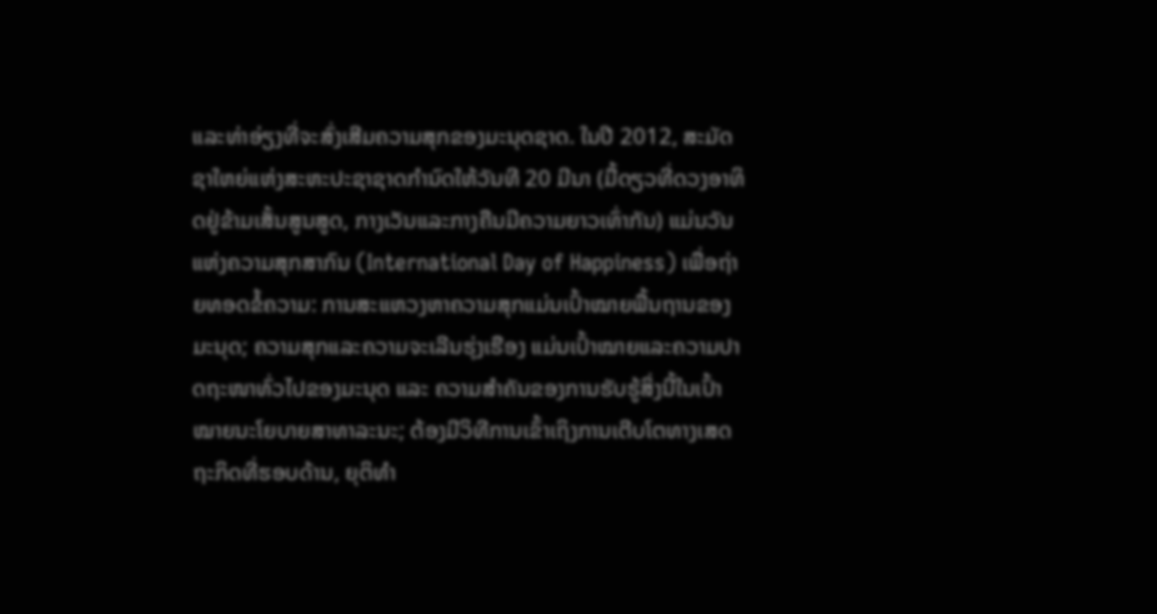ແລະທ່າອ່ຽງທີ່ຈະສົ່ງເສີມຄວາມສຸກຂອງມະນຸດຊາດ. ໃນປີ 2012, ສະມັດຊາໃຫຍ່ແຫ່ງສະຫະປະຊາຊາດກຳນົດໃຫ້ວັນທີ 20 ມີນາ (ມື້ດຽວທີ່ດວງອາທິດຢູ່ຂ້າມເສັ້ນສູນສູດ, ກາງເວັນແລະກາງຄືນມີຄວາມຍາວເທົ່າກັນ) ແມ່ນວັນແຫ່ງຄວາມສຸກສາກົນ (International Day of Happiness) ເພື່ອຖ່າຍທອດຂໍ້ຄວາມ: ການສະແຫວງຫາຄວາມສຸກແມ່ນເປົ້າໝາຍພື້ນຖານຂອງມະນຸດ; ຄວາມສຸກແລະຄວາມຈະເລີນຮຸ່ງເຮືອງ ແມ່ນເປົ້າໝາຍແລະຄວາມປາດຖະໜາທົ່ວໄປຂອງມະນຸດ ແລະ ຄວາມສໍາຄັນຂອງການຮັບຮູ້ສິ່ງນີ້ໃນເປົ້າໝາຍນະໂຍບາຍສາທາລະນະ; ຕ້ອງມີວິທີການເຂົ້າເຖິງການເຕີບໂຕທາງເສດຖະກິດທີ່ຮອບດ້ານ, ຍຸຕິທຳ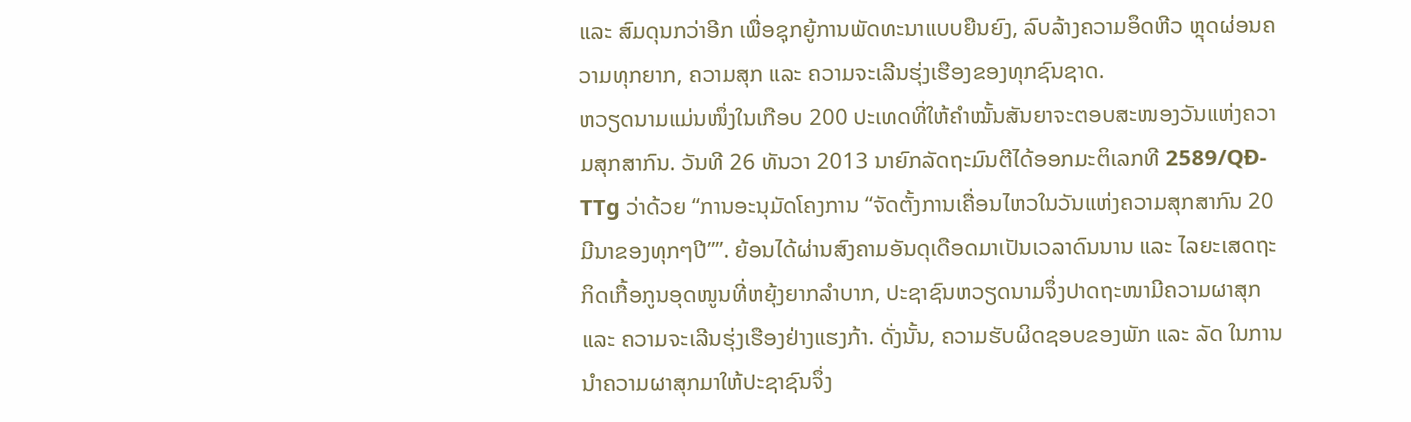ແລະ ສົມດຸນກວ່າອີກ ເພື່ອຊຸກຍູ້ການພັດທະນາແບບຍືນຍົງ, ລົບລ້າງຄວາມອຶດຫີວ ຫຼຸດຜ່ອນຄວາມທຸກຍາກ, ຄວາມສຸກ ແລະ ຄວາມຈະເລີນຮຸ່ງເຮືອງຂອງທຸກຊົນຊາດ.
ຫວຽດນາມແມ່ນໜຶ່ງໃນເກືອບ 200 ປະເທດທີ່ໃຫ້ຄຳໝັ້ນສັນຍາຈະຕອບສະໜອງວັນແຫ່ງຄວາມສຸກສາກົນ. ວັນທີ 26 ທັນວາ 2013 ນາຍົກລັດຖະມົນຕີໄດ້ອອກມະຕິເລກທີ 2589/QĐ-TTg ວ່າດ້ວຍ “ການອະນຸມັດໂຄງການ “ຈັດຕັ້ງການເຄື່ອນໄຫວໃນວັນແຫ່ງຄວາມສຸກສາກົນ 20 ມີນາຂອງທຸກໆປີ””. ຍ້ອນໄດ້ຜ່ານສົງຄາມອັນດຸເດືອດມາເປັນເວລາດົນນານ ແລະ ໄລຍະເສດຖະກິດເກື້ອກູນອຸດໜູນທີ່ຫຍຸ້ງຍາກລຳບາກ, ປະຊາຊົນຫວຽດນາມຈຶ່ງປາດຖະໜາມີຄວາມຜາສຸກ ແລະ ຄວາມຈະເລີນຮຸ່ງເຮືອງຢ່າງແຮງກ້າ. ດັ່ງນັ້ນ, ຄວາມຮັບຜິດຊອບຂອງພັກ ແລະ ລັດ ໃນການນຳຄວາມຜາສຸກມາໃຫ້ປະຊາຊົນຈຶ່ງ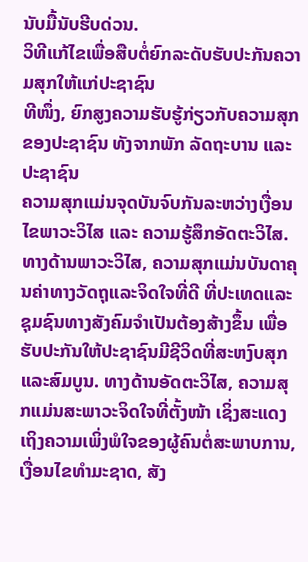ນັບມື້ນັບຮີບດ່ວນ.
ວິທີແກ້ໄຂເພື່ອສືບຕໍ່ຍົກລະດັບຮັບປະກັນຄວາມສຸກໃຫ້ແກ່ປະຊາຊົນ
ທີໜຶ່ງ, ຍົກສູງຄວາມຮັບຮູ້ກ່ຽວກັບຄວາມສຸກຂອງປະຊາຊົນ ທັງຈາກພັກ ລັດຖະບານ ແລະ ປະຊາຊົນ
ຄວາມສຸກແມ່ນຈຸດບັນຈົບກັນລະຫວ່າງເງື່ອນໄຂພາວະວິໄສ ແລະ ຄວາມຮູ້ສຶກອັດຕະວິໄສ. ທາງດ້ານພາວະວິໄສ, ຄວາມສຸກແມ່ນບັນດາຄຸນຄ່າທາງວັດຖຸແລະຈິດໃຈທີ່ດີ ທີ່ປະເທດແລະຊຸມຊົນທາງສັງຄົມຈຳເປັນຕ້ອງສ້າງຂຶ້ນ ເພື່ອຮັບປະກັນໃຫ້ປະຊາຊົນມີຊີວິດທີ່ສະຫງົບສຸກ ແລະສົມບູນ. ທາງດ້ານອັດຕະວິໄສ, ຄວາມສຸກແມ່ນສະພາວະຈິດໃຈທີ່ຕັ້ງໜ້າ ເຊິ່ງສະແດງເຖິງຄວາມເພິ່ງພໍໃຈຂອງຜູ້ຄົນຕໍ່ສະພາບການ, ເງື່ອນໄຂທໍາມະຊາດ, ສັງ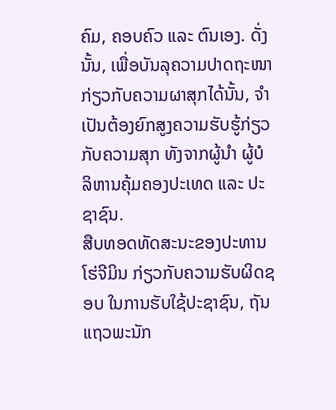ຄົມ, ຄອບຄົວ ແລະ ຕົນເອງ. ດັ່ງນັ້ນ, ເພື່ອບັນລຸຄວາມປາດຖະໜາກ່ຽວກັບຄວາມຜາສຸກໄດ້ນັ້ນ, ຈຳເປັນຕ້ອງຍົກສູງຄວາມຮັບຮູ້ກ່ຽວກັບຄວາມສຸກ ທັງຈາກຜູ້ນຳ ຜູ້ບໍລິຫານຄຸ້ມຄອງປະເທດ ແລະ ປະຊາຊົນ.
ສືບທອດທັດສະນະຂອງປະທານໂຮ່ຈີມິນ ກ່ຽວກັບຄວາມຮັບຜິດຊອບ ໃນການຮັບໃຊ້ປະຊາຊົນ, ຖັນແຖວພະນັກ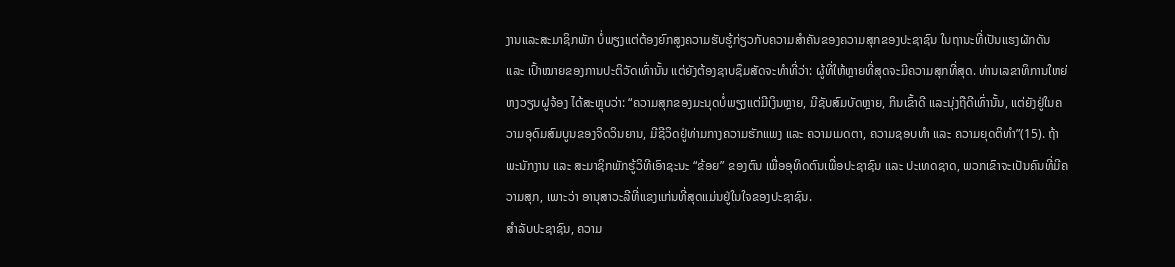ງານແລະສະມາຊິກພັກ ບໍ່ພຽງແຕ່ຕ້ອງຍົກສູງຄວາມຮັບຮູ້ກ່ຽວກັບຄວາມສຳຄັນຂອງຄວາມສຸກຂອງປະຊາຊົນ ໃນຖານະທີ່ເປັນແຮງຜັກດັນ ແລະ ເປົ້າໝາຍຂອງການປະຕິວັດເທົ່ານັ້ນ ແຕ່ຍັງຕ້ອງຊາບຊຶມສັດຈະທຳທີ່ວ່າ: ຜູ້ທີ່ໃຫ້ຫຼາຍທີ່ສຸດຈະມີຄວາມສຸກທີ່ສຸດ. ທ່ານເລຂາທິການໃຫຍ່ ຫງວຽນຝູຈ້ອງ ໄດ້ສະຫຼຸບວ່າ: “ຄວາມສຸກຂອງມະນຸດບໍ່ພຽງແຕ່ມີເງິນຫຼາຍ, ມີຊັບສົມບັດຫຼາຍ, ກິນເຂົ້າດີ ແລະນຸ່ງຖືດີເທົ່ານັ້ນ, ແຕ່ຍັງຢູ່ໃນຄວາມອຸດົມສົມບູນຂອງຈິດວິນຍານ, ມີຊີວິດຢູ່ທ່າມກາງຄວາມຮັກແພງ ແລະ ຄວາມເມດຕາ, ຄວາມຊອບທຳ ແລະ ຄວາມຍຸດຕິທຳ”(15). ຖ້າພະນັກງານ ແລະ ສະມາຊິກພັກຮູ້ວິທີເອົາຊະນະ “ຂ້ອຍ” ຂອງຕົນ ເພື່ອອຸທິດຕົນເພື່ອປະຊາຊົນ ແລະ ປະເທດຊາດ, ພວກເຂົາຈະເປັນຄົນທີ່ມີຄວາມສຸກ, ເພາະວ່າ ອານຸສາວະລີທີ່ແຂງແກ່ນທີ່ສຸດແມ່ນຢູ່ໃນໃຈຂອງປະຊາຊົນ.
ສໍາລັບປະຊາຊົນ, ຄວາມ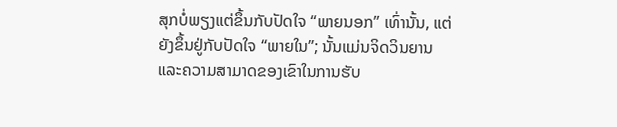ສຸກບໍ່ພຽງແຕ່ຂຶ້ນກັບປັດໃຈ “ພາຍນອກ” ເທົ່ານັ້ນ, ແຕ່ຍັງຂຶ້ນຢູ່ກັບປັດໃຈ “ພາຍໃນ”; ນັ້ນແມ່ນຈິດວິນຍານແລະຄວາມສາມາດຂອງເຂົາໃນການຮັບ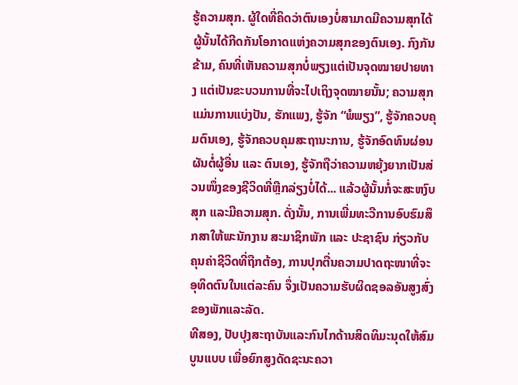ຮູ້ຄວາມສຸກ. ຜູ້ໃດທີ່ຄິດວ່າຕົນເອງບໍ່ສາມາດມີຄວາມສຸກໄດ້ ຜູ້ນັ້ນໄດ້ກີດກັນໂອກາດແຫ່ງຄວາມສຸກຂອງຕົນເອງ. ກົງກັນຂ້າມ, ຄົນທີ່ເຫັນຄວາມສຸກບໍ່ພຽງແຕ່ເປັນຈຸດໝາຍປາຍທາງ ແຕ່ເປັນຂະບວນການທີ່ຈະໄປເຖິງຈຸດໝາຍນັ້ນ; ຄວາມສຸກແມ່ນການແບ່ງປັນ, ຮັກແພງ, ຮູ້ຈັກ “ພໍພຽງ”, ຮູ້ຈັກຄວບຄຸມຕົນເອງ, ຮູ້ຈັກຄວບຄຸມສະຖານະການ, ຮູ້ຈັກອົດທົນຜ່ອນຜັນຕໍ່ຜູ້ອື່ນ ແລະ ຕົນເອງ, ຮູ້ຈັກຖືວ່າຄວາມຫຍຸ້ງຍາກເປັນສ່ວນໜຶ່ງຂອງຊີວິດທີ່ຫຼີກລ່ຽງບໍ່ໄດ້... ແລ້ວຜູ້ນັ້ນກໍ່ຈະສະຫງົບສຸກ ແລະມີຄວາມສຸກ. ດັ່ງນັ້ນ, ການເພີ່ມທະວີການອົບຮົມສຶກສາໃຫ້ພະນັກງານ ສະມາຊິກພັກ ແລະ ປະຊາຊົນ ກ່ຽວກັບຄຸນຄ່າຊີວິດທີ່ຖືກຕ້ອງ, ການປຸກຕື່ນຄວາມປາດຖະໜາທີ່ຈະອຸທິດຕົນໃນແຕ່ລະຄົນ ຈຶ່ງເປັນຄວາມຮັບຜິດຊອລອັນສູງສົ່ງຂອງພັກແລະລັດ.
ທີສອງ, ປັບປຸງສະຖາບັນແລະກົນໄກດ້ານສິດທິມະນຸດໃຫ້ສົມບູນແບບ ເພື່ອຍົກສູງດັດຊະນະຄວາ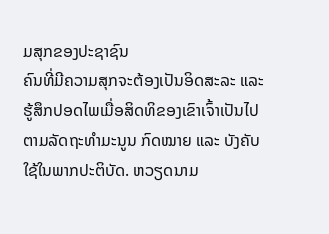ມສຸກຂອງປະຊາຊົນ
ຄົນທີ່ມີຄວາມສຸກຈະຕ້ອງເປັນອິດສະລະ ແລະຮູ້ສຶກປອດໄພເມື່ອສິດທິຂອງເຂົາເຈົ້າເປັນໄປຕາມລັດຖະທຳມະນູນ ກົດໝາຍ ແລະ ບັງຄັບໃຊ້ໃນພາກປະຕິບັດ. ຫວຽດນາມ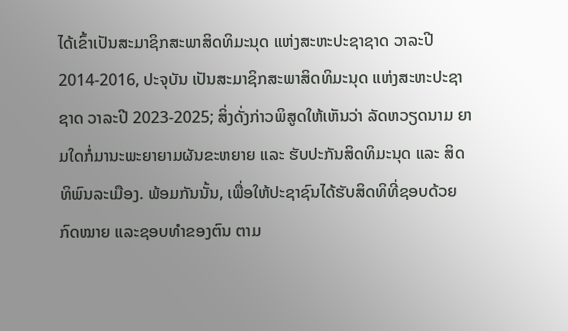ໄດ້ເຂົ້າເປັນສະມາຊິກສະພາສິດທິມະນຸດ ແຫ່ງສະຫະປະຊາຊາດ ວາລະປີ 2014-2016, ປະຈຸບັນ ເປັນສະມາຊິກສະພາສິດທິມະນຸດ ແຫ່ງສະຫະປະຊາຊາດ ວາລະປີ 2023-2025; ສິ່ງດັ່ງກ່າວພິສູດໃຫ້ເຫັນວ່າ ລັດຫວຽດນາມ ຍາມໃດກໍ່ມານະພະຍາຍາມຜັນຂະຫຍາຍ ແລະ ຮັບປະກັນສິດທິມະນຸດ ແລະ ສິດທິພົນລະເມືອງ. ພ້ອມກັນນັ້ນ, ເພື່ອໃຫ້ປະຊາຊົນໄດ້ຮັບສິດທິທີ່ຊອບດ້ວຍກົດໝາຍ ແລະຊອບທຳຂອງຕົນ ຕາມ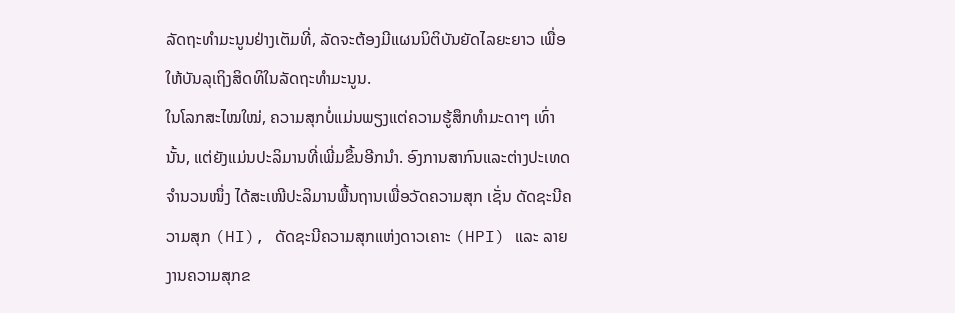ລັດຖະທຳມະນູນຢ່າງເຕັມທີ່, ລັດຈະຕ້ອງມີແຜນນິຕິບັນຍັດໄລຍະຍາວ ເພື່ອໃຫ້ບັນລຸເຖິງສິດທິໃນລັດຖະທຳມະນູນ.
ໃນໂລກສະໄໝໃໝ່, ຄວາມສຸກບໍ່ແມ່ນພຽງແຕ່ຄວາມຮູ້ສຶກທຳມະດາໆ ເທົ່ານັ້ນ, ແຕ່ຍັງແມ່ນປະລິມານທີ່ເພີ່ມຂຶ້ນອີກນຳ. ອົງການສາກົນແລະຕ່າງປະເທດຈຳນວນໜຶ່ງ ໄດ້ສະເໜີປະລິມານພື້ນຖານເພື່ອວັດຄວາມສຸກ ເຊັ່ນ ດັດຊະນີຄວາມສຸກ (HI), ດັດຊະນີຄວາມສຸກແຫ່ງດາວເຄາະ (HPI) ແລະ ລາຍງານຄວາມສຸກຂ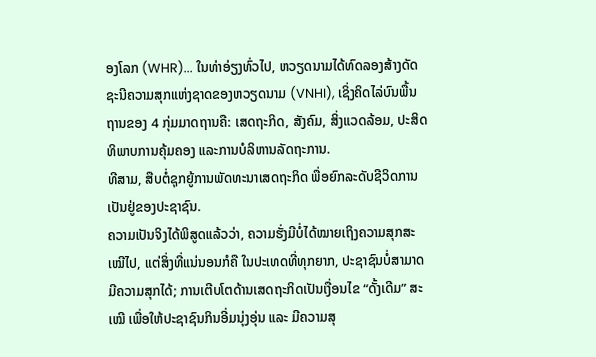ອງໂລກ (WHR)... ໃນທ່າອ່ຽງທົ່ວໄປ, ຫວຽດນາມໄດ້ທົດລອງສ້າງດັດຊະນີຄວາມສຸກແຫ່ງຊາດຂອງຫວຽດນາມ (VNHI), ເຊິ່ງຄິດໄລ່ບົນພື້ນຖານຂອງ 4 ກຸ່ມມາດຖານຄື: ເສດຖະກິດ, ສັງຄົມ, ສິ່ງແວດລ້ອມ, ປະສິດທິພາບການຄຸ້ມຄອງ ແລະການບໍລິຫານລັດຖະການ.
ທີສາມ, ສືບຕໍ່ຊຸກຍູ້ການພັດທະນາເສດຖະກິດ ພື່ອຍົກລະດັບຊີວິດການເປັນຢູ່ຂອງປະຊາຊົນ.
ຄວາມເປັນຈິງໄດ້ພິສູດແລ້ວວ່າ, ຄວາມຮັ່ງມີບໍ່ໄດ້ໝາຍເຖິງຄວາມສຸກສະເໝີໄປ, ແຕ່ສິ່ງທີ່ແນ່ນອນກໍຄື ໃນປະເທດທີ່ທຸກຍາກ, ປະຊາຊົນບໍ່ສາມາດມີຄວາມສຸກໄດ້; ການເຕີບໂຕດ້ານເສດຖະກິດເປັນເງື່ອນໄຂ “ດັ້ງເດີມ” ສະເໝີ ເພື່ອໃຫ້ປະຊາຊົນກິນອີ່ມນຸ່ງອຸ່ນ ແລະ ມີຄວາມສຸ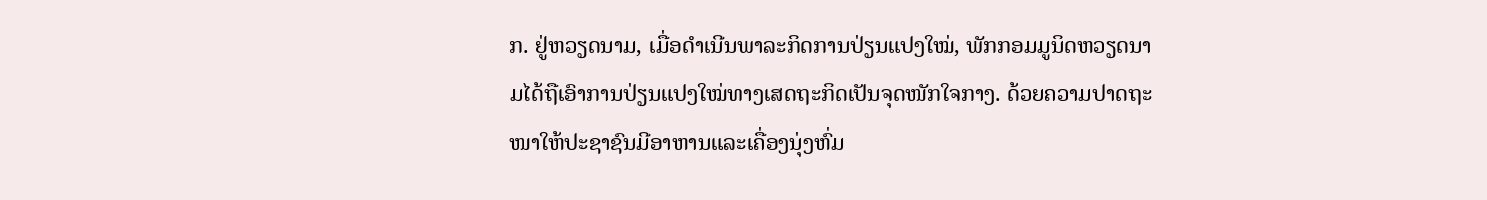ກ. ຢູ່ຫວຽດນາມ, ເມື່ອດຳເນີນພາລະກິດການປ່ຽນແປງໃໝ່, ພັກກອມມູນິດຫວຽດນາມໄດ້ຖືເອົາການປ່ຽນແປງໃໝ່ທາງເສດຖະກິດເປັນຈຸດໜັກໃຈກາງ. ດ້ວຍຄວາມປາດຖະໜາໃຫ້ປະຊາຊົນມີອາຫານແລະເຄື່ອງນຸ່ງຫົ່ມ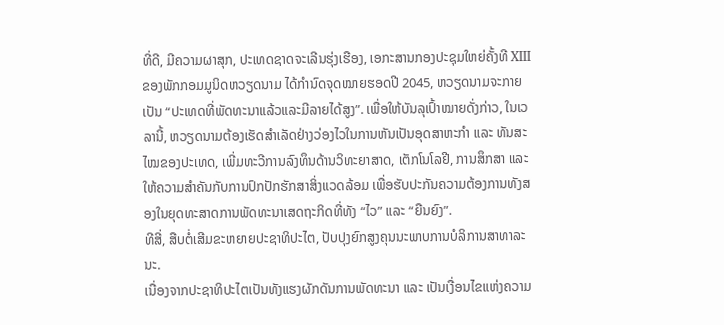ທີ່ດີ, ມີຄວາມຜາສຸກ, ປະເທດຊາດຈະເລີນຮຸ່ງເຮືອງ, ເອກະສານກອງປະຊຸມໃຫຍ່ຄັ້ງທີ XIII ຂອງພັກກອມມູນິດຫວຽດນາມ ໄດ້ກຳນົດຈຸດໝາຍຮອດປີ 2045, ຫວຽດນາມຈະກາຍເປັນ “ປະເທດທີ່ພັດທະນາແລ້ວແລະມີລາຍໄດ້ສູງ”. ເພື່ອໃຫ້ບັນລຸເປົ້າໝາຍດັ່ງກ່າວ, ໃນເວລານີ້, ຫວຽດນາມຕ້ອງເຮັດສຳເລັດຢ່າງວ່ອງໄວໃນການຫັນເປັນອຸດສາຫະກຳ ແລະ ທັນສະໄໝຂອງປະເທດ, ເພີ່ມທະວີການລົງທຶນດ້ານວິທະຍາສາດ, ເຕັກໂນໂລຢີ, ການສຶກສາ ແລະ ໃຫ້ຄວາມສຳຄັນກັບການປົກປັກຮັກສາສິ່ງແວດລ້ອມ ເພື່ອຮັບປະກັນຄວາມຕ້ອງການທັງສອງໃນຍຸດທະສາດການພັດທະນາເສດຖະກິດທີ່ທັງ “ໄວ” ແລະ “ຍືນຍົງ”.
ທີສີ່, ສືບຕໍ່ເສີມຂະຫຍາຍປະຊາທິປະໄຕ, ປັບປຸງຍົກສູງຄຸນນະພາບການບໍລິການສາທາລະນະ.
ເນື່ອງຈາກປະຊາທິປະໄຕເປັນທັງແຮງຜັກດັນການພັດທະນາ ແລະ ເປັນເງື່ອນໄຂແຫ່ງຄວາມ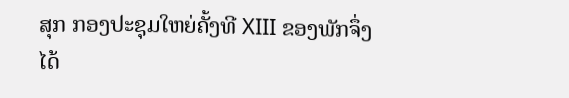ສຸກ ກອງປະຊຸມໃຫຍ່ຄັ້ງທີ XIII ຂອງພັກຈຶ່ງໄດ້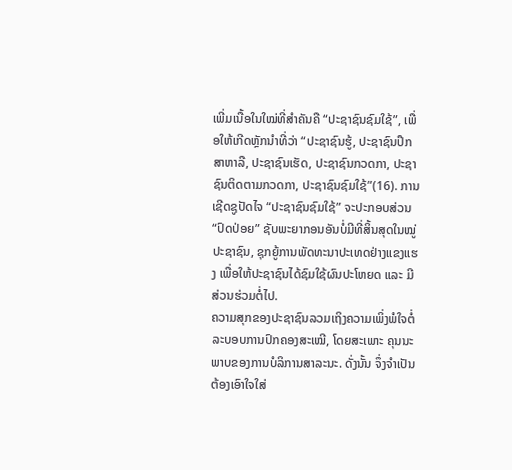ເພີ່ມເນື້ອໃນໃໝ່ທີ່ສຳຄັນຄື “ປະຊາຊົນຊົມໃຊ້”, ເພື່ອໃຫ້ເກີດຫຼັກນຳທີ່ວ່າ “ປະຊາຊົນຮູ້, ປະຊາຊົນປຶກສາຫາລື, ປະຊາຊົນເຮັດ, ປະຊາຊົນກວດກາ, ປະຊາຊົນຕິດຕາມກວດກາ, ປະຊາຊົນຊົມໃຊ້”(16). ການເຊີດຊູປັດໄຈ “ປະຊາຊົນຊົມໃຊ້” ຈະປະກອບສ່ວນ “ປົດປ່ອຍ” ຊັບພະຍາກອນອັນບໍ່ມີທີ່ສິ້ນສຸດໃນໝູ່ປະຊາຊົນ, ຊຸກຍູ້ການພັດທະນາປະເທດຢ່າງແຂງແຮງ ເພື່ອໃຫ້ປະຊາຊົນໄດ້ຊົມໃຊ້ຜົນປະໂຫຍດ ແລະ ມີສ່ວນຮ່ວມຕໍ່ໄປ.
ຄວາມສຸກຂອງປະຊາຊົນລວມເຖິງຄວາມເພິ່ງພໍໃຈຕໍ່ລະບອບການປົກຄອງສະເໝີ, ໂດຍສະເພາະ ຄຸນນະພາບຂອງການບໍລິການສາລະນະ. ດັ່ງນັ້ນ ຈຶ່ງຈຳເປັນຕ້ອງເອົາໃຈໃສ່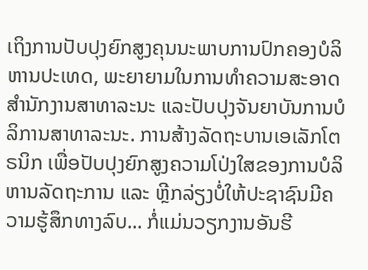ເຖິງການປັບປຸງຍົກສູງຄຸນນະພາບການປົກຄອງບໍລິຫານປະເທດ, ພະຍາຍາມໃນການທໍາຄວາມສະອາດສໍານັກງານສາທາລະນະ ແລະປັບປຸງຈັນຍາບັນການບໍລິການສາທາລະນະ. ການສ້າງລັດຖະບານເອເລັກໂຕຣນິກ ເພື່ອປັບປຸງຍົກສູງຄວາມໂປ່ງໃສຂອງການບໍລິຫານລັດຖະການ ແລະ ຫຼີກລ່ຽງບໍ່ໃຫ້ປະຊາຊົນມີຄວາມຮູ້ສຶກທາງລົບ... ກໍ່ແມ່ນວຽກງານອັນຮີ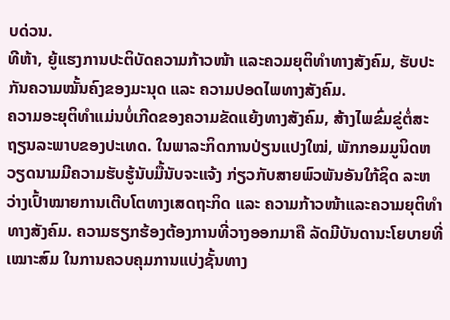ບດ່ວນ.
ທີຫ້າ, ຍູ້ແຮງການປະຕິບັດຄວາມກ້າວໜ້າ ແລະຄວມຍຸຕິທຳທາງສັງຄົມ, ຮັບປະກັນຄວາມໝັ້ນຄົງຂອງມະນຸດ ແລະ ຄວາມປອດໄພທາງສັງຄົມ.
ຄວາມອະຍຸຕິທຳແມ່ນບໍ່ເກີດຂອງຄວາມຂັດແຍ້ງທາງສັງຄົມ, ສ້າງໄພຂົ່ມຂູ່ຕໍ່ສະຖຽນລະພາບຂອງປະເທດ. ໃນພາລະກິດການປ່ຽນແປງໃໝ່, ພັກກອມມູນິດຫວຽດນາມມີຄວາມຮັບຮູ້ນັບມື້ນັບຈະແຈ້ງ ກ່ຽວກັບສາຍພົວພັນອັນໃກ້ຊິດ ລະຫວ່າງເປົ້າໝາຍການເຕີບໂຕທາງເສດຖະກິດ ແລະ ຄວາມກ້າວໜ້າແລະຄວາມຍຸຕິທຳທາງສັງຄົມ. ຄວາມຮຽກຮ້ອງຕ້ອງການທີ່ວາງອອກມາຄື ລັດມີບັນດານະໂຍບາຍທີ່ເໝາະສົມ ໃນການຄວບຄຸມການແບ່ງຊັ້ນທາງ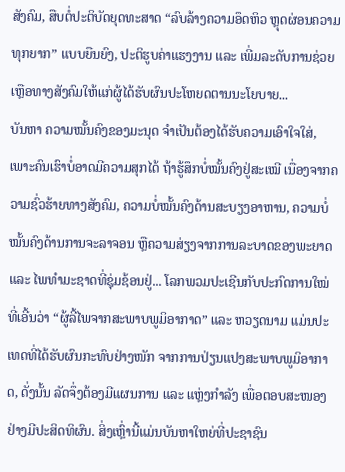ສັງຄົມ, ສືບຕໍ່ປະຕິບັດຍຸດທະສາດ “ລົບລ້າງຄວາມອຶດຫິວ ຫຼຸດຜ່ອນຄວາມທຸກຍາກ” ແບບຍືນຍົງ, ປະຕິຮູບຄ່າແຮງງານ ແລະ ເພີ່ມລະດັບການຊ່ວຍເຫຼືອທາງສັງຄົມໃຫ້ແກ່ຜູ້ໄດ້ຮັບຜົນປະໂຫຍດຕານນະໂຍບາຍ...
ບັນຫາ ຄວາມໝັ້ນຄົງຂອງມະນຸດ ຈຳເປັນຕ້ອງໄດ້ຮັບຄວາມເອົາໃຈໃສ່, ເພາະຄົນເຮົາບໍ່ອາດມີຄວາມສຸກໄດ້ ຖ້າຮູ້ສຶກບໍ່ໝັ້ນຄົງຢູ່ສະເໝີ ເນື່ອງຈາກຄວາມຊົ່ວຮ້າຍທາງສັງຄົມ, ຄວາມບໍ່ໝັ້ນຄົງດ້ານສະບຽງອາຫານ, ຄວາມບໍ່ໝັ້ນຄົງດ້ານການຈະລາຈອນ ຫຼືຄວາມສ່ຽງຈາກການລະບາດຂອງພະຍາດ ແລະ ໄພທຳມະຊາດທີ່ຊຸ່ມຊ້ອນຢູ່... ໂລກພວມປະເຊີນກັບປະກົດການໃໝ່ທີ່ເອີ້ນວ່າ “ຜູ້ລີ້ໄພຈາກສະພາບພູມິອາກາດ” ແລະ ຫວຽດນາມ ແມ່ນປະເທດທີ່ໄດ້ຮັບຜົນກະທົບຢ່າງໜັກ ຈາກການປ່ຽນແປງສະພາບພູມິອາກາດ, ດັ່ງນັ້ນ ລັດຈຶ່ງຕ້ອງມີແຜນການ ແລະ ແຫຼ່ງກຳລັງ ເພື່ອຕອບສະໜອງຢ່າງມີປະສິດທິຜົນ. ສິ່ງເຫຼົ່ານີ້ແມ່ນບັນຫາໃຫຍ່ທີ່ປະຊາຊົນ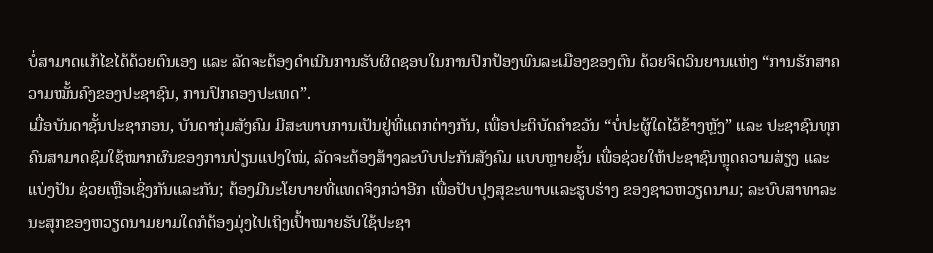ບໍ່ສາມາດແກ້ໄຂໄດ້ດ້ວຍຕົນເອງ ແລະ ລັດຈະຕ້ອງດຳເນີນການຮັບຜິດຊອບໃນການປົກປ້ອງພົນລະເມືອງຂອງຕົນ ດ້ວຍຈິດວິນຍານແຫ່ງ “ການຮັກສາຄວາມໝັ້ນຄົງຂອງປະຊາຊົນ, ການປົກຄອງປະເທດ”.
ເມື່ອບັນດາຊັ້ນປະຊາກອນ, ບັນດາກຸ່ມສັງຄົມ ມີສະພາບການເປັນຢູ່ທີ່ແຕກຕ່າງກັນ, ເພື່ອປະຕິບັດຄຳຂວັນ “ບໍ່ປະຜູ້ໃດໄວ້ຂ້າງຫຼັງ” ແລະ ປະຊາຊົນທຸກຄົນສາມາດຊົມໃຊ້ໝາກຜົນຂອງການປ່ຽນແປງໃໝ່, ລັດຈະຕ້ອງສ້າງລະບົບປະກັນສັງຄົມ ແບບຫຼາຍຊັ້ນ ເພື່ອຊ່ວຍໃຫ້ປະຊາຊົນຫຼຸດຄວາມສ່ຽງ ແລະ ແບ່ງປັນ ຊ່ວຍເຫຼືອເຊິ່ງກັນແລະກັນ; ຕ້ອງມີນະໂຍບາຍທີ່ແທດຈິງກວ່າອີກ ເພື່ອປັບປຸງສຸຂະພາບແລະຮູບຮ່າງ ຂອງຊາວຫວຽດນາມ; ລະບົບສາທາລະນະສຸກຂອງຫວຽດນາມຍາມໃດກໍຕ້ອງມຸ່ງໄປເຖິງເປົ້າໝາຍຮັບໃຊ້ປະຊາ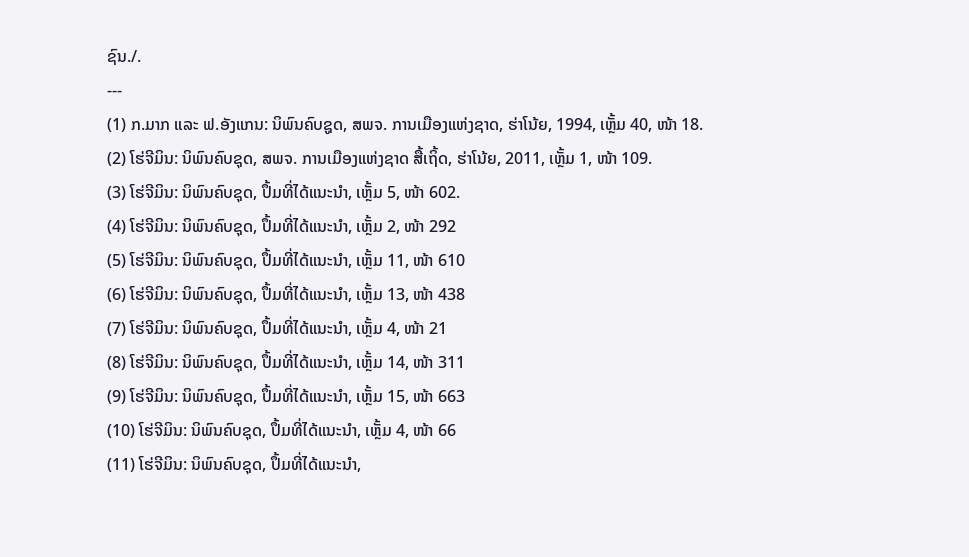ຊົນ./.
---
(1) ກ.ມາກ ແລະ ຟ.ອັງແກນ: ນິພົນຄົບຊູດ, ສພຈ. ການເມືອງແຫ່ງຊາດ, ຮ່າໂນ້ຍ, 1994, ເຫຼັ້ມ 40, ໜ້າ 18.
(2) ໂຮ່ຈີມິນ: ນິພົນຄົບຊຸດ, ສພຈ. ການເມືອງແຫ່ງຊາດ ສື້ເຖິ້ດ, ຮ່າໂນ້ຍ, 2011, ເຫຼັ້ມ 1, ໜ້າ 109.
(3) ໂຮ່ຈີມິນ: ນິພົນຄົບຊຸດ, ປຶ້ມທີ່ໄດ້ແນະນຳ, ເຫຼັ້ມ 5, ໜ້າ 602.
(4) ໂຮ່ຈີມິນ: ນິພົນຄົບຊຸດ, ປຶ້ມທີ່ໄດ້ແນະນຳ, ເຫຼັ້ມ 2, ໜ້າ 292
(5) ໂຮ່ຈີມິນ: ນິພົນຄົບຊຸດ, ປຶ້ມທີ່ໄດ້ແນະນຳ, ເຫຼັ້ມ 11, ໜ້າ 610
(6) ໂຮ່ຈີມິນ: ນິພົນຄົບຊຸດ, ປຶ້ມທີ່ໄດ້ແນະນຳ, ເຫຼັ້ມ 13, ໜ້າ 438
(7) ໂຮ່ຈີມິນ: ນິພົນຄົບຊຸດ, ປຶ້ມທີ່ໄດ້ແນະນຳ, ເຫຼັ້ມ 4, ໜ້າ 21
(8) ໂຮ່ຈີມິນ: ນິພົນຄົບຊຸດ, ປຶ້ມທີ່ໄດ້ແນະນຳ, ເຫຼັ້ມ 14, ໜ້າ 311
(9) ໂຮ່ຈີມິນ: ນິພົນຄົບຊຸດ, ປຶ້ມທີ່ໄດ້ແນະນຳ, ເຫຼັ້ມ 15, ໜ້າ 663
(10) ໂຮ່ຈີມິນ: ນິພົນຄົບຊຸດ, ປຶ້ມທີ່ໄດ້ແນະນຳ, ເຫຼັ້ມ 4, ໜ້າ 66
(11) ໂຮ່ຈີມິນ: ນິພົນຄົບຊຸດ, ປຶ້ມທີ່ໄດ້ແນະນຳ,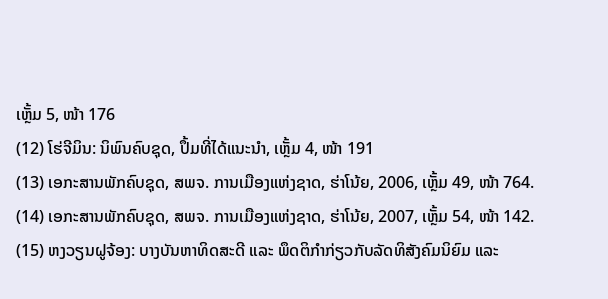ເຫຼັ້ມ 5, ໜ້າ 176
(12) ໂຮ່ຈີມິນ: ນິພົນຄົບຊຸດ, ປຶ້ມທີ່ໄດ້ແນະນຳ, ເຫຼັ້ມ 4, ໜ້າ 191
(13) ເອກະສານພັກຄົບຊຸດ, ສພຈ. ການເມືອງແຫ່ງຊາດ, ຮ່າໂນ້ຍ, 2006, ເຫຼັ້ມ 49, ໜ້າ 764.
(14) ເອກະສານພັກຄົບຊຸດ, ສພຈ. ການເມືອງແຫ່ງຊາດ, ຮ່າໂນ້ຍ, 2007, ເຫຼັ້ມ 54, ໜ້າ 142.
(15) ຫງວຽນຝູຈ້ອງ: ບາງບັນຫາທິດສະດີ ແລະ ພຶດຕິກຳກ່ຽວກັບລັດທິສັງຄົມນິຍົມ ແລະ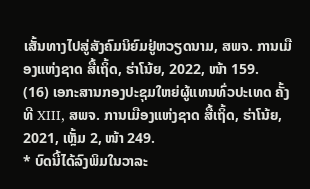ເສັ້ນທາງໄປສູ່ສັງຄົມນິຍົມຢູ່ຫວຽດນາມ, ສພຈ. ການເມືອງແຫ່ງຊາດ ສື້ເຖິ້ດ, ຮ່າໂນ້ຍ, 2022, ໜ້າ 159.
(16) ເອກະສານກອງປະຊຸມໃຫຍ່ຜູ້ແທນທົ່ວປະເທດ ຄັ້ງທີ XIII, ສພຈ. ການເມືອງແຫ່ງຊາດ ສື້ເຖິ້ດ, ຮ່າໂນ້ຍ, 2021, ເຫຼັ້ມ 2, ໜ້າ 249.
* ບົດນີ້ໄດ້ລົງພິມໃນວາລະ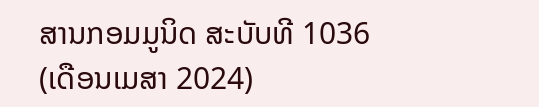ສານກອມມູນິດ ສະບັບທີ 1036 (ເດືອນເມສາ 2024)